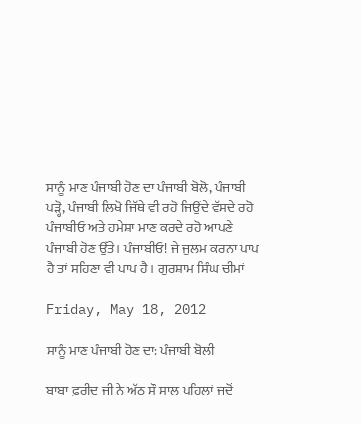ਸਾਨੂੰ ਮਾਣ ਪੰਜਾਬੀ ਹੋਣ ਦਾ ਪੰਜਾਬੀ ਬੋਲੋ, ਪੰਜਾਬੀ ਪੜ੍ਹੋ, ਪੰਜਾਬੀ ਲਿਖੋ ਜਿੱਥੇ ਵੀ ਰਹੋ ਜਿਉਂਦੇ ਵੱਸਦੇ ਰਹੋ ਪੰਜਾਬੀਓ ਅਤੇ ਹਮੇਸ਼ਾ ਮਾਣ ਕਰਦੇ ਰਹੋ ਆਪਣੇ ਪੰਜਾਬੀ ਹੋਣ ਉੱਤੇ। ਪੰਜਾਬੀਓ! ਜੇ ਜੁਲਮ ਕਰਨਾ ਪਾਪ ਹੈ ਤਾਂ ਸਹਿਣਾ ਵੀ ਪਾਪ ਹੈ। ਗੁਰਸ਼ਾਮ ਸਿੰਘ ਚੀਮਾਂ

Friday, May 18, 2012

ਸਾਨੂੰ ਮਾਣ ਪੰਜਾਬੀ ਹੋਣ ਦਾ: ਪੰਜਾਬੀ ਬੋਲੀ

ਬਾਬਾ ਫ਼ਰੀਦ ਜੀ ਨੇ ਅੱਠ ਸੌ ਸਾਲ ਪਹਿਲਾਂ ਜਦੋਂ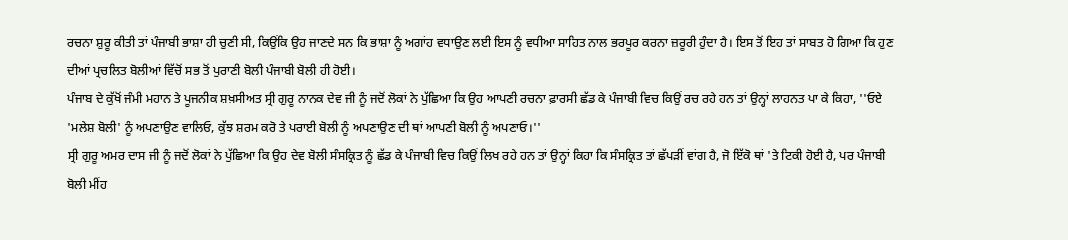ਰਚਨਾ ਸ਼ੁਰੂ ਕੀਤੀ ਤਾਂ ਪੰਜਾਬੀ ਭਾਸ਼ਾ ਹੀ ਚੁਣੀ ਸੀ, ਕਿਉਂਕਿ ਉਹ ਜਾਣਦੇ ਸਨ ਕਿ ਭਾਸ਼ਾ ਨੂੰ ਅਗਾਂਹ ਵਧਾਉਣ ਲਈ ਇਸ ਨੂੰ ਵਧੀਆ ਸਾਹਿਤ ਨਾਲ ਭਰਪੂਰ ਕਰਨਾ ਜ਼ਰੂਰੀ ਹੁੰਦਾ ਹੈ। ਇਸ ਤੋਂ ਇਹ ਤਾਂ ਸਾਬਤ ਹੋ ਗਿਆ ਕਿ ਹੁਣ ਦੀਆਂ ਪ੍ਰਚਲਿਤ ਬੋਲੀਆਂ ਵਿੱਚੋਂ ਸਭ ਤੋਂ ਪੁਰਾਣੀ ਬੋਲੀ ਪੰਜਾਬੀ ਬੋਲੀ ਹੀ ਹੋਈ।
ਪੰਜਾਬ ਦੇ ਕੁੱਖੋਂ ਜੰਮੀ ਮਹਾਨ ਤੇ ਪੂਜਨੀਕ ਸ਼ਖ਼ਸੀਅਤ ਸ੍ਰੀ ਗੁਰੂ ਨਾਨਕ ਦੇਵ ਜੀ ਨੂੰ ਜਦੋਂ ਲੋਕਾਂ ਨੇ ਪੁੱਛਿਆ ਕਿ ਉਹ ਆਪਣੀ ਰਚਨਾ ਫ਼ਾਰਸੀ ਛੱਡ ਕੇ ਪੰਜਾਬੀ ਵਿਚ ਕਿਉਂ ਰਚ ਰਹੇ ਹਨ ਤਾਂ ਉਨ੍ਹਾਂ ਲਾਹਨਤ ਪਾ ਕੇ ਕਿਹਾ, ''ਓਏ 'ਮਲੇਸ਼ ਬੋਲੀ' ਨੂੰ ਅਪਣਾਉਣ ਵਾਲਿਓ, ਕੁੱਝ ਸ਼ਰਮ ਕਰੋ ਤੇ ਪਰਾਈ ਬੋਲੀ ਨੂੰ ਅਪਣਾਉਣ ਦੀ ਥਾਂ ਆਪਣੀ ਬੋਲੀ ਨੂੰ ਅਪਣਾਓ।''
ਸ੍ਰੀ ਗੁਰੂ ਅਮਰ ਦਾਸ ਜੀ ਨੂੰ ਜਦੋਂ ਲੋਕਾਂ ਨੇ ਪੁੱਛਿਆ ਕਿ ਉਹ ਦੇਵ ਬੋਲੀ ਸੰਸਕ੍ਰਿਤ ਨੂੰ ਛੱਡ ਕੇ ਪੰਜਾਬੀ ਵਿਚ ਕਿਉਂ ਲਿਖ ਰਹੇ ਹਨ ਤਾਂ ਉਨ੍ਹਾਂ ਕਿਹਾ ਕਿ ਸੰਸਕ੍ਰਿਤ ਤਾਂ ਛੱਪੜੀਂ ਵਾਂਗ ਹੈ, ਜੋ ਇੱਕੋ ਥਾਂ 'ਤੇ ਟਿਕੀ ਹੋਈ ਹੈ, ਪਰ ਪੰਜਾਬੀ ਬੋਲੀ ਮੀਂਹ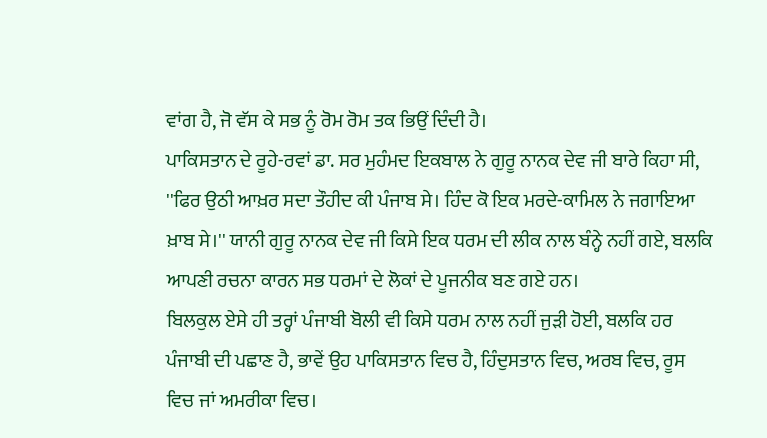ਵਾਂਗ ਹੈ, ਜੋ ਵੱਸ ਕੇ ਸਭ ਨੂੰ ਰੋਮ ਰੋਮ ਤਕ ਭਿਉਂ ਦਿੰਦੀ ਹੈ।
ਪਾਕਿਸਤਾਨ ਦੇ ਰੂਹੇ-ਰਵਾਂ ਡਾ. ਸਰ ਮੁਹੰਮਦ ਇਕਬਾਲ ਨੇ ਗੁਰੂ ਨਾਨਕ ਦੇਵ ਜੀ ਬਾਰੇ ਕਿਹਾ ਸੀ, ''ਫਿਰ ਉਠੀ ਆਖ਼ਰ ਸਦਾ ਤੌਹੀਦ ਕੀ ਪੰਜਾਬ ਸੇ। ਹਿੰਦ ਕੋ ਇਕ ਮਰਦੇ-ਕਾਮਿਲ ਨੇ ਜਗਾਇਆ ਖ਼ਾਬ ਸੇ।'' ਯਾਨੀ ਗੁਰੂ ਨਾਨਕ ਦੇਵ ਜੀ ਕਿਸੇ ਇਕ ਧਰਮ ਦੀ ਲੀਕ ਨਾਲ ਬੰਨ੍ਹੇ ਨਹੀਂ ਗਏ, ਬਲਕਿ ਆਪਣੀ ਰਚਨਾ ਕਾਰਨ ਸਭ ਧਰਮਾਂ ਦੇ ਲੋਕਾਂ ਦੇ ਪੂਜਨੀਕ ਬਣ ਗਏ ਹਨ।
ਬਿਲਕੁਲ ਏਸੇ ਹੀ ਤਰ੍ਹਾਂ ਪੰਜਾਬੀ ਬੋਲੀ ਵੀ ਕਿਸੇ ਧਰਮ ਨਾਲ ਨਹੀਂ ਜੁੜੀ ਹੋਈ, ਬਲਕਿ ਹਰ ਪੰਜਾਬੀ ਦੀ ਪਛਾਣ ਹੈ, ਭਾਵੇਂ ਉਹ ਪਾਕਿਸਤਾਨ ਵਿਚ ਹੈ, ਹਿੰਦੁਸਤਾਨ ਵਿਚ, ਅਰਬ ਵਿਚ, ਰੂਸ ਵਿਚ ਜਾਂ ਅਮਰੀਕਾ ਵਿਚ।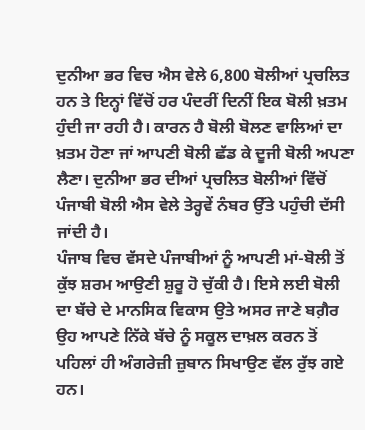ਦੁਨੀਆ ਭਰ ਵਿਚ ਐਸ ਵੇਲੇ 6,800 ਬੋਲੀਆਂ ਪ੍ਰਚਲਿਤ ਹਨ ਤੇ ਇਨ੍ਹਾਂ ਵਿੱਚੋਂ ਹਰ ਪੰਦਰੀਂ ਦਿਨੀਂ ਇਕ ਬੋਲੀ ਖ਼ਤਮ ਹੁੰਦੀ ਜਾ ਰਹੀ ਹੈ। ਕਾਰਨ ਹੈ ਬੋਲੀ ਬੋਲਣ ਵਾਲਿਆਂ ਦਾ ਖ਼ਤਮ ਹੋਣਾ ਜਾਂ ਆਪਣੀ ਬੋਲੀ ਛੱਡ ਕੇ ਦੂਜੀ ਬੋਲੀ ਅਪਣਾ ਲੈਣਾ। ਦੁਨੀਆ ਭਰ ਦੀਆਂ ਪ੍ਰਚਲਿਤ ਬੋਲੀਆਂ ਵਿੱਚੋਂ ਪੰਜਾਬੀ ਬੋਲੀ ਐਸ ਵੇਲੇ ਤੇਰ੍ਹਵੇਂ ਨੰਬਰ ਉੱਤੇ ਪਹੁੰਚੀ ਦੱਸੀ ਜਾਂਦੀ ਹੈ।
ਪੰਜਾਬ ਵਿਚ ਵੱਸਦੇ ਪੰਜਾਬੀਆਂ ਨੂੰ ਆਪਣੀ ਮਾਂ-ਬੋਲੀ ਤੋਂ ਕੁੱਝ ਸ਼ਰਮ ਆਉਣੀ ਸ਼ੁਰੂ ਹੋ ਚੁੱਕੀ ਹੈ। ਇਸੇ ਲਈ ਬੋਲੀ ਦਾ ਬੱਚੇ ਦੇ ਮਾਨਸਿਕ ਵਿਕਾਸ ਉਤੇ ਅਸਰ ਜਾਣੇ ਬਗ਼ੈਰ ਉਹ ਆਪਣੇ ਨਿੱਕੇ ਬੱਚੇ ਨੂੰ ਸਕੂਲ ਦਾਖ਼ਲ ਕਰਨ ਤੋਂ ਪਹਿਲਾਂ ਹੀ ਅੰਗਰੇਜ਼ੀ ਜ਼ੁਬਾਨ ਸਿਖਾਉਣ ਵੱਲ ਰੁੱਝ ਗਏ ਹਨ।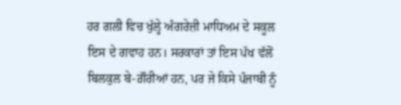ਹਰ ਗਲੀ ਵਿਚ ਖੁੱਲ੍ਹੇ ਅੰਗਰੇਜ਼ੀ ਮਾਧਿਅਮ ਦੇ ਸਕੂਲ ਇਸ ਦੇ ਗਵਾਹ ਹਨ। ਸਰਕਾਰਾਂ ਤਾਂ ਇਸ ਪੱਖ ਵੱਲੋਂ ਬਿਲਕੁਲ ਬੇ-ਗ਼ੌਰੀਆਂ ਹਨ, ਪਰ ਜੇ ਕਿਸੇ ਪੰਜਾਬੀ ਨੂੰ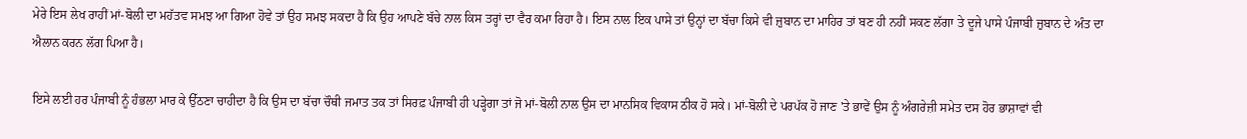ਮੇਰੇ ਇਸ ਲੇਖ ਰਾਹੀਂ ਮਾਂ-ਬੋਲੀ ਦਾ ਮਹੱਤਵ ਸਮਝ ਆ ਗਿਆ ਹੋਵੇ ਤਾਂ ਉਹ ਸਮਝ ਸਕਦਾ ਹੈ ਕਿ ਉਹ ਆਪਣੇ ਬੱਚੇ ਨਾਲ ਕਿਸ ਤਰ੍ਹਾਂ ਦਾ ਵੈਰ ਕਮਾ ਰਿਹਾ ਹੈ। ਇਸ ਨਾਲ ਇਕ ਪਾਸੇ ਤਾਂ ਉਨ੍ਹਾਂ ਦਾ ਬੱਚਾ ਕਿਸੇ ਵੀ ਜ਼ੁਬਾਨ ਦਾ ਮਾਹਿਰ ਤਾਂ ਬਣ ਹੀ ਨਹੀਂ ਸਕਣ ਲੱਗਾ ਤੇ ਦੂਜੇ ਪਾਸੇ ਪੰਜਾਬੀ ਜ਼ੁਬਾਨ ਦੇ ਅੰਤ ਦਾ ਐਲਾਨ ਕਰਨ ਲੱਗ ਪਿਆ ਹੈ।

ਇਸੇ ਲਈ ਹਰ ਪੰਜਾਬੀ ਨੂੰ ਹੰਭਲਾ ਮਾਰ ਕੇ ਉੱਠਣਾ ਚਾਹੀਦਾ ਹੈ ਕਿ ਉਸ ਦਾ ਬੱਚਾ ਚੌਥੀ ਜਮਾਤ ਤਕ ਤਾਂ ਸਿਰਫ਼ ਪੰਜਾਬੀ ਹੀ ਪੜ੍ਹੇਗਾ ਤਾਂ ਜੋ ਮਾਂ-ਬੋਲੀ ਨਾਲ ਉਸ ਦਾ ਮਾਨਸਿਕ ਵਿਕਾਸ ਠੀਕ ਹੋ ਸਕੇ। ਮਾਂ-ਬੋਲੀ ਦੇ ਪਰਪੱਕ ਹੋ ਜਾਣ 'ਤੇ ਭਾਵੇਂ ਉਸ ਨੂੰ ਅੰਗਰੇਜ਼ੀ ਸਮੇਤ ਦਸ ਹੋਰ ਭਾਸ਼ਾਵਾਂ ਵੀ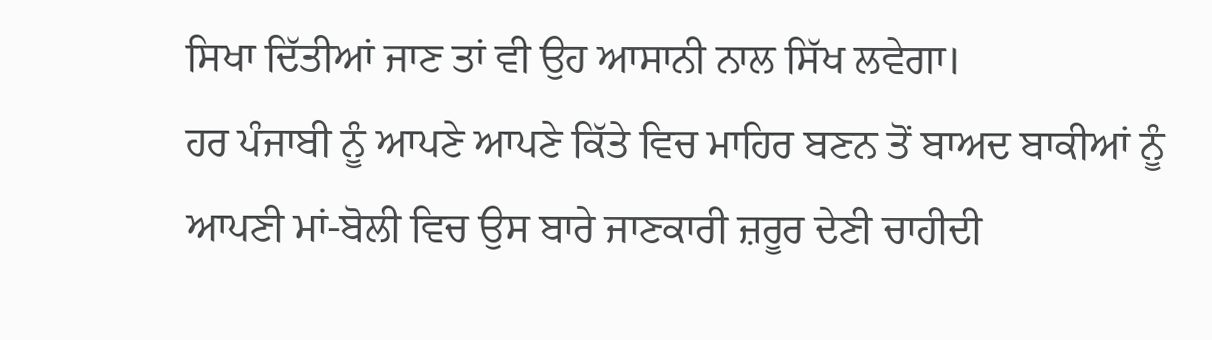ਸਿਖਾ ਦਿੱਤੀਆਂ ਜਾਣ ਤਾਂ ਵੀ ਉਹ ਆਸਾਨੀ ਨਾਲ ਸਿੱਖ ਲਵੇਗਾ।
ਹਰ ਪੰਜਾਬੀ ਨੂੰ ਆਪਣੇ ਆਪਣੇ ਕਿੱਤੇ ਵਿਚ ਮਾਹਿਰ ਬਣਨ ਤੋਂ ਬਾਅਦ ਬਾਕੀਆਂ ਨੂੰ ਆਪਣੀ ਮਾਂ-ਬੋਲੀ ਵਿਚ ਉਸ ਬਾਰੇ ਜਾਣਕਾਰੀ ਜ਼ਰੂਰ ਦੇਣੀ ਚਾਹੀਦੀ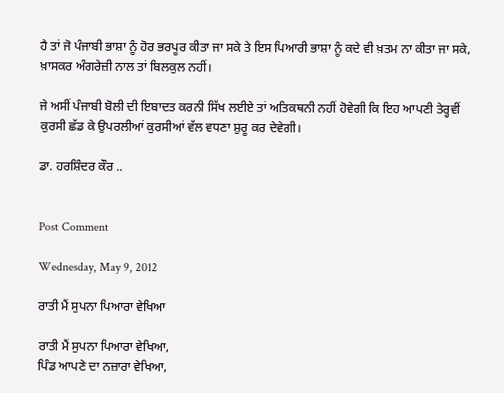ਹੈ ਤਾਂ ਜੋ ਪੰਜਾਬੀ ਭਾਸ਼ਾ ਨੂੰ ਹੋਰ ਭਰਪੂਰ ਕੀਤਾ ਜਾ ਸਕੇ ਤੇ ਇਸ ਪਿਆਰੀ ਭਾਸ਼ਾ ਨੂੰ ਕਦੇ ਵੀ ਖ਼ਤਮ ਨਾ ਕੀਤਾ ਜਾ ਸਕੇ, ਖ਼ਾਸਕਰ ਅੰਗਰੇਜ਼ੀ ਨਾਲ ਤਾਂ ਬਿਲਕੁਲ ਨਹੀਂ।

ਜੇ ਅਸੀਂ ਪੰਜਾਬੀ ਬੋਲੀ ਦੀ ਇਬਾਦਤ ਕਰਨੀ ਸਿੱਖ ਲਈਏ ਤਾਂ ਅਤਿਕਥਨੀ ਨਹੀਂ ਹੋਵੇਗੀ ਕਿ ਇਹ ਆਪਣੀ ਤੇਰ੍ਹਵੀਂ ਕੁਰਸੀ ਛੱਡ ਕੇ ਉਪਰਲੀਆਂ ਕੁਰਸੀਆਂ ਵੱਲ ਵਧਣਾ ਸ਼ੁਰੂ ਕਰ ਦੇਵੇਗੀ।

ਡਾ. ਹਰਸ਼ਿੰਦਰ ਕੌਰ ..


Post Comment

Wednesday, May 9, 2012

ਰਾਤੀ ਮੈਂ ਸੁਪਨਾ ਪਿਆਰਾ ਵੇਖਿਆ

ਰਾਤੀ ਮੈਂ ਸੁਪਨਾ ਪਿਆਰਾ ਵੇਖਿਆ,
ਪਿੰਡ ਆਪਣੇ ਦਾ ਨਜ਼ਾਰਾ ਵੇਖਿਆ,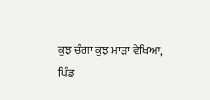ਕੁਝ ਚੰਗਾ ਕੁਝ ਮਾੜਾ ਵੇਖਿਆ,
ਪਿੰਡ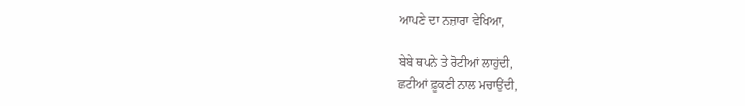ਆਪਣੇ ਦਾ ਨਜ਼ਾਰਾ ਵੇਖਿਆ,

ਬੇਬੇ ਥਪਨੇ ਤੇ ਰੋਟੀਆਂ ਲਾਹੁਂਦੀ,
ਛਟੀਆਂ ਫ਼ੂਕਣੀ ਨਾਲ ਮਚਾਉਂਦੀ,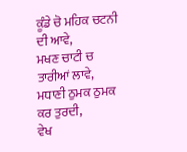ਕੂੰਡੇ ਚੋ ਮਹਿਕ ਚਟਨੀ ਦੀ ਆਵੇ,
ਮਖਣ ਚਾਟੀ ਚ ਤਾਰੀਆਂ ਲਾਵੇ,
ਮਧਾਣੀ ਠੁਮਕ ਠੁਮਕ ਕਰ ਤੁਰਦੀ,
ਵੇਖ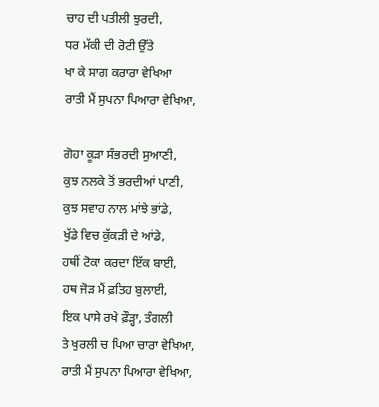ਚਾਹ ਦੀ ਪਤੀਲੀ ਝੁਰਦੀ,
ਧਰ ਮੱਕੀ ਦੀ ਰੋਟੀ ਉੱਤੇ
ਖਾ ਕੇ ਸਾਗ ਕਰਾਰਾ ਵੇਖਿਆ
ਰਾਤੀ ਮੈਂ ਸੁਪਨਾ ਪਿਆਰਾ ਵੇਖਿਆ,

ਗੋਹਾ ਕੂੜਾ ਸੰਭਰਦੀ ਸੁਆਣੀ,
ਕੁਝ ਨਲਕੇ ਤੋਂ ਭਰਦੀਆਂ ਪਾਣੀ,
ਕੁਝ ਸਵਾਹ ਨਾਲ ਮਾਂਝੇ ਭਾਂਡੇ,
ਖੁੱਡੇ ਵਿਚ ਕੁੱਕੜੀ ਦੇ ਆਂਡੇ,
ਹਥੀਂ ਟੋਕਾ ਕਰਦਾ ਇੱਕ ਬਾਈ,
ਹਥ ਜੋੜ ਮੈਂ ਫ਼ਤਿਹ ਬੁਲਾਈ,
ਇਕ ਪਾਸੇ ਰਖੇ ਫ਼ੌੜ੍ਹਾ, ਤੰਗਲੀ
ਤੇ ਖੁਰਲੀ ਚ ਪਿਆ ਚਾਰਾ ਵੇਖਿਆ,
ਰਾਤੀ ਮੈਂ ਸੁਪਨਾ ਪਿਆਰਾ ਵੇਖਿਆ,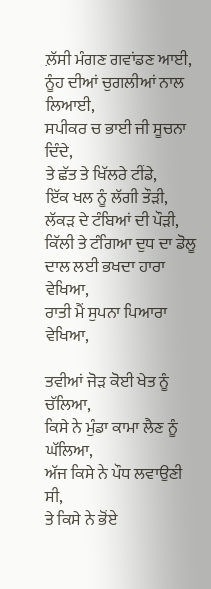ਲ਼ੱਸੀ ਮੰਗਣ ਗਵਾਂਡਣ ਆਈ,
ਨੂੰਹ ਦੀਆਂ ਚੁਗਲੀਆਂ ਨਾਲ ਲਿਆਈ,
ਸਪੀਕਰ ਚ ਭਾਈ ਜੀ ਸੂਚਨਾ ਦਿੰਦੇ,
ਤੇ ਛੱਤ ਤੇ ਖਿੱਲਰੇ ਟੀਂਡੇ,
ਇੱਕ ਖਲ ਨੂੰ ਲੱਗੀ ਤੌੜੀ,
ਲੱਕੜ ਦੇ ਟੰਬਿਆਂ ਦੀ ਪੌੜੀ,
ਕਿੱਲੀ ਤੇ ਟੰਗਿਆ ਦੁਧ ਦਾ ਡੋਲੂ
ਦਾਲ ਲਈ ਭਖਦਾ ਹਾਰਾ ਵੇਖਿਆ,
ਰਾਤੀ ਮੈਂ ਸੁਪਨਾ ਪਿਆਰਾ ਵੇਖਿਆ,

ਤਵੀਆਂ ਜੋੜ ਕੋਈ ਖੇਤ ਨੂੰ ਚੱਲਿਆ,
ਕਿਸੇ ਨੇ ਮੁੰਡਾ ਕਾਮਾ ਲੈਣ ਨੂੰ ਘੱਲਿਆ,
ਅੱਜ ਕਿਸੇ ਨੇ ਪੌਧ ਲਵਾਉਣੀ ਸੀ,
ਤੇ ਕਿਸੇ ਨੇ ਭੋਂਏ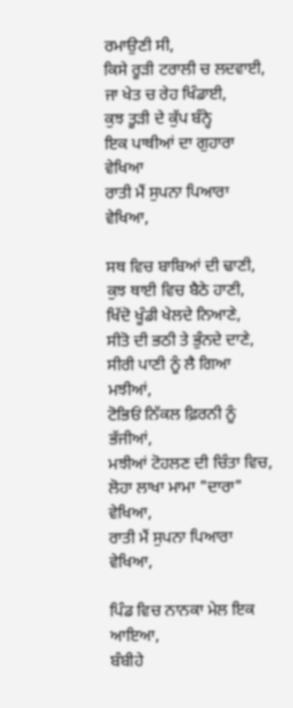ਰਮਾਉਣੀ ਸੀ,
ਕਿਸੇ ਰੂੜੀ ਟਰਾਲੀ ਚ ਲਦਵਾਈ,
ਜਾ ਖੇਤ ਚ ਰੇਹ ਖਿੰਡਾਈ,
ਕੁਝ ਤੂੜੀ ਦੇ ਕੁੱਪ ਬੰਨ੍ਹੇ
ਇਕ ਪਾਥੀਆਂ ਦਾ ਗੁਹਾਰਾ ਵੇਖਿਆ
ਰਾਤੀ ਮੈਂ ਸੁਪਨਾ ਪਿਆਰਾ ਵੇਖਿਆ,

ਸਥ ਵਿਚ ਬਾਬਿਆਂ ਦੀ ਢਾਣੀ,
ਕੁਝ ਥਾਈ ਵਿਚ ਬੈਠੇ ਹਾਣੀ,
ਖਿੱਦੋ ਖੂੰਡੀ ਖੇਲਦੇ ਨਿਆਣੇ,
ਸੀਤੋ ਦੀ ਭਠੀ ਤੇ ਭੁੰਨਦੇ ਦਾਣੇ,
ਸੀਰੀ ਪਾਣੀ ਨੂੰ ਲੈ ਗਿਆ ਮਝੀਆਂ,
ਟੋਭਿਓਂ ਨਿੱਕਲ ਫ਼ਿਰਨੀ ਨੂੰ ਭੱਜੀਆਂ,
ਮਝੀਆਂ ਟੋਹਲਣ ਦੀ ਚਿੰਤਾ ਵਿਚ,
ਲੋਹਾ ਲਾਖਾ ਮਾਮਾ "ਦਾਰਾ" ਵੇਖਿਆ,
ਰਾਤੀ ਮੈਂ ਸੁਪਨਾ ਪਿਆਰਾ ਵੇਖਿਆ,

ਪਿੰਡ ਵਿਚ ਨਾਨਕਾ ਮੇਲ ਇਕ ਆਇਆ,
ਬੰਬੀਹੇ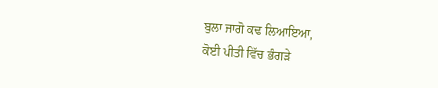ਬੁਲਾ ਜਾਗੋ ਕਢ ਲਿਆਇਆ,
ਕੋਈ ਪੀਤੀ ਵਿੱਚ ਭੰਗੜੇ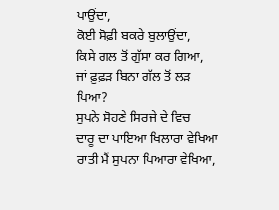ਪਾਉਂਦਾ,
ਕੋਈ ਸੋਫ਼ੀ ਬਕਰੇ ਬੁਲਾਉਂਦਾ,
ਕਿਸੇ ਗਲ ਤੋਂ ਗੁੱਸਾ ਕਰ ਗਿਆ,
ਜਾਂ ਫ਼ੁਫ਼ੜ ਬਿਨਾ ਗੱਲ ਤੋਂ ਲੜ ਪਿਆ?
ਸੁਪਨੇ ਸੋਹਣੇ ਸਿਰਜੇ ਦੇ ਵਿਚ
ਦਾਰੂ ਦਾ ਪਾਇਆ ਖਿਲਾਰਾ ਵੇਖਿਆ
ਰਾਤੀ ਮੈਂ ਸੁਪਨਾ ਪਿਆਰਾ ਵੇਖਿਆ,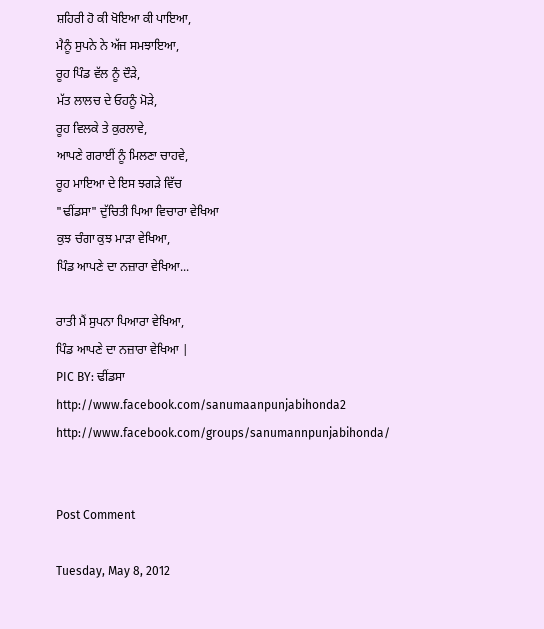ਸ਼ਹਿਰੀ ਹੋ ਕੀ ਖੋਇਆ ਕੀ ਪਾਇਆ,
ਮੈਨੂੰ ਸੁਪਨੇ ਨੇ ਅੱਜ ਸਮਝਾਇਆ,
ਰੂਹ ਪਿੰਡ ਵੱਲ ਨੂੰ ਦੌੜੇ,
ਮੱਤ ਲਾਲਚ ਦੇ ਓਹਨੂੰ ਮੋੜੇ,
ਰੂਹ ਵਿਲਕੇ ਤੇ ਕੁਰਲਾਵੇ,
ਆਪਣੇ ਗਰਾਈਂ ਨੂੰ ਮਿਲਣਾ ਚਾਹਵੇ,
ਰੂਹ ਮਾਇਆ ਦੇ ਇਸ ਝਗੜੇ ਵਿੱਚ
"ਢੀਂਡਸਾ" ਦੁੱਚਿਤੀ ਪਿਆ ਵਿਚਾਰਾ ਵੇਖਿਆ
ਕੁਝ ਚੰਗਾ ਕੁਝ ਮਾੜਾ ਵੇਖਿਆ,
ਪਿੰਡ ਆਪਣੇ ਦਾ ਨਜ਼ਾਰਾ ਵੇਖਿਆ...

ਰਾਤੀ ਮੈਂ ਸੁਪਨਾ ਪਿਆਰਾ ਵੇਖਿਆ,
ਪਿੰਡ ਆਪਣੇ ਦਾ ਨਜ਼ਾਰਾ ਵੇਖਿਆ |
PIC BY: ਢੀਂਡਸਾ
http://www.facebook.com/sanumaanpunjabihonda2
http://www.facebook.com/groups/sanumannpunjabihonda/


Post Comment

Tuesday, May 8, 2012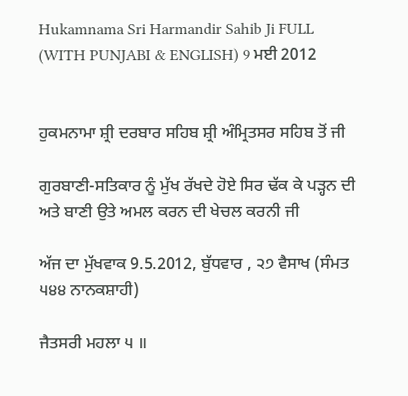Hukamnama Sri Harmandir Sahib Ji FULL (WITH PUNJABI & ENGLISH) 9 ਮਈ 2012


ਹੁਕਮਨਾਮਾ ਸ਼੍ਰੀ ਦਰਬਾਰ ਸਹਿਬ ਸ਼੍ਰੀ ਅੰਮ੍ਰਿਤਸਰ ਸਹਿਬ ਤੋਂ ਜੀ

ਗੁਰਬਾਣੀ-ਸਤਿਕਾਰ ਨੂੰ ਮੁੱਖ ਰੱਖਦੇ ਹੋਏ ਸਿਰ ਢੱਕ ਕੇ ਪੜ੍ਹਨ ਦੀ ਅਤੇ ਬਾਣੀ ਉਤੇ ਅਮਲ ਕਰਨ ਦੀ ਖੇਚਲ ਕਰਨੀ ਜੀ

ਅੱਜ ਦਾ ਮੁੱਖਵਾਕ 9.5.2012, ਬੁੱਧਵਾਰ , ੨੭ ਵੈਸਾਖ (ਸੰਮਤ ੫੪੪ ਨਾਨਕਸ਼ਾਹੀ)

ਜੈਤਸਰੀ ਮਹਲਾ ੫ ॥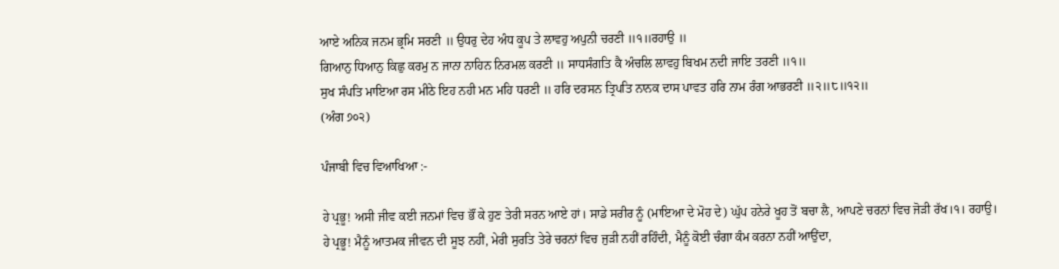ਆਏ ਅਨਿਕ ਜਨਮ ਭ੍ਰਮਿ ਸਰਣੀ ॥ ਉਧਰੁ ਦੇਹ ਅੰਧ ਕੂਪ ਤੇ ਲਾਵਹੁ ਅਪੁਨੀ ਚਰਣੀ ॥੧॥ਰਹਾਉ ॥
ਗਿਆਨੁ ਧਿਆਨੁ ਕਿਛੁ ਕਰਮੁ ਨ ਜਾਨਾ ਨਾਹਿਨ ਨਿਰਮਲ ਕਰਣੀ ॥ ਸਾਧਸੰਗਤਿ ਕੈ ਅੰਚਲਿ ਲਾਵਹੁ ਬਿਖਮ ਨਦੀ ਜਾਇ ਤਰਣੀ ॥੧॥
ਸੁਖ ਸੰਪਤਿ ਮਾਇਆ ਰਸ ਮੀਠੇ ਇਹ ਨਹੀ ਮਨ ਮਹਿ ਧਰਣੀ ॥ ਹਰਿ ਦਰਸਨ ਤ੍ਰਿਪਤਿ ਨਾਨਕ ਦਾਸ ਪਾਵਤ ਹਰਿ ਨਾਮ ਰੰਗ ਆਭਰਣੀ ॥੨॥੮॥੧੨॥
(ਅੰਗ ੭੦੨)

ਪੰਜਾਬੀ ਵਿਚ ਵਿਆਖਿਆ :-

ਹੇ ਪ੍ਰਭੂ! ਅਸੀ ਜੀਵ ਕਈ ਜਨਮਾਂ ਵਿਚ ਭੌਂ ਕੇ ਹੁਣ ਤੇਰੀ ਸਰਨ ਆਏ ਹਾਂ। ਸਾਡੇ ਸਰੀਰ ਨੂੰ (ਮਾਇਆ ਦੇ ਮੋਹ ਦੇ) ਘੁੱਪ ਹਨੇਰੇ ਖੂਹ ਤੋਂ ਬਚਾ ਲੈ, ਆਪਣੇ ਚਰਨਾਂ ਵਿਚ ਜੋੜੀ ਰੱਖ।੧। ਰਹਾਉ।
ਹੇ ਪ੍ਰਭੂ! ਮੈਨੂੰ ਆਤਮਕ ਜੀਵਨ ਦੀ ਸੂਝ ਨਹੀਂ, ਮੇਰੀ ਸੁਰਤਿ ਤੇਰੇ ਚਰਨਾਂ ਵਿਚ ਜੁੜੀ ਨਹੀਂ ਰਹਿੰਦੀ, ਮੈਨੂੰ ਕੋਈ ਚੰਗਾ ਕੰਮ ਕਰਨਾ ਨਹੀਂ ਆਉਂਦਾ,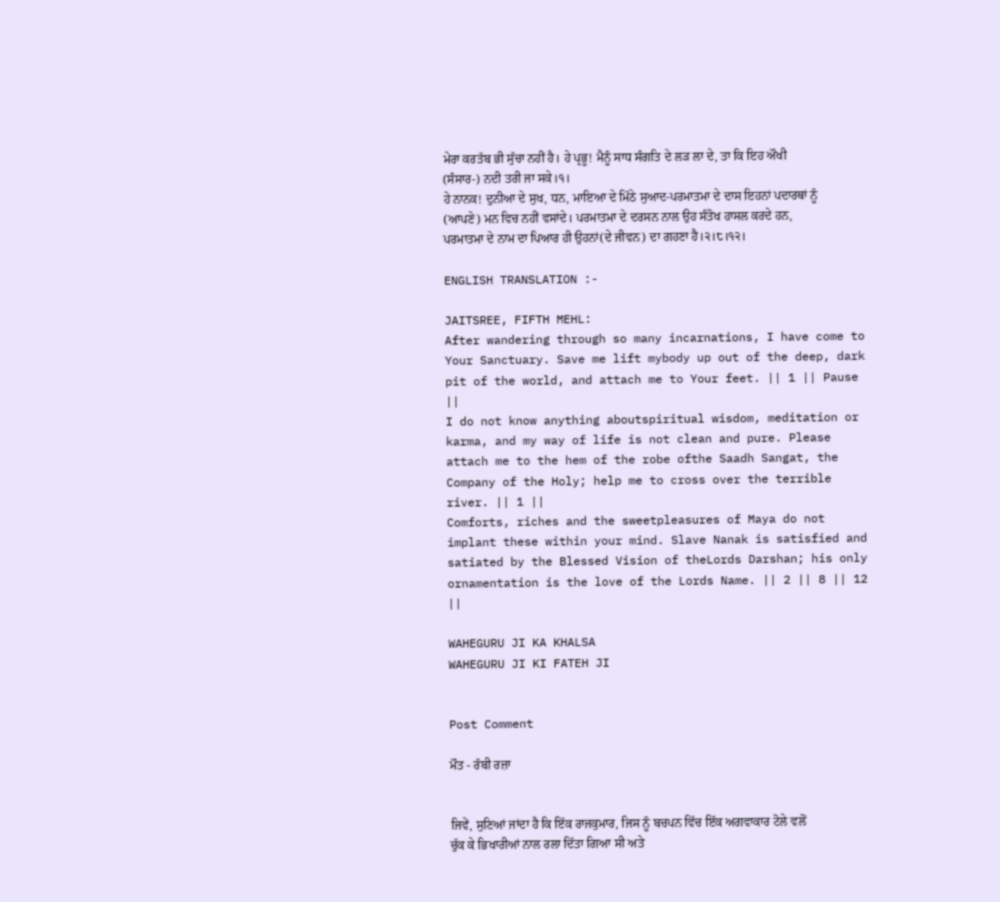ਮੇਰਾ ਕਰਤੱਬ ਭੀ ਸੁੱਚਾ ਨਹੀਂ ਹੈ। ਹੇ ਪ੍ਰਭੂ! ਮੈਨੂੰ ਸਾਧ ਸੰਗਤਿ ਦੇ ਲੜ ਲਾ ਦੇ, ਤਾ ਕਿ ਇਹ ਔਖੀ (ਸੰਸਾਰ-) ਨਦੀ ਤਰੀ ਜਾ ਸਕੇ।੧।
ਹੇ ਨਾਨਕ! ਦੁਨੀਆ ਦੇ ਸੁਖ, ਧਨ, ਮਾਇਆ ਦੇ ਮਿੱਠੇ ਸੁਆਦ-ਪਰਮਾਤਮਾ ਦੇ ਦਾਸ ਇਹਨਾਂ ਪਦਾਰਥਾਂ ਨੂੰ (ਆਪਣੇ) ਮਨ ਵਿਚ ਨਹੀਂ ਵਸਾਂਦੇ। ਪਰਮਾਤਮਾ ਦੇ ਦਰਸਨ ਨਾਲ ਉਹ ਸੰਤੋਖ ਹਾਸਲ ਕਰਦੇ ਹਨ, ਪਰਮਾਤਮਾ ਦੇ ਨਾਮ ਦਾ ਪਿਆਰ ਹੀ ਉਹਨਾਂ(ਦੇ ਜੀਵਨ) ਦਾ ਗਹਣਾ ਹੈ।੨।੮।੧੨।

ENGLISH TRANSLATION :-

JAITSREE, FIFTH MEHL:
After wandering through so many incarnations, I have come to Your Sanctuary. Save me lift mybody up out of the deep, dark pit of the world, and attach me to Your feet. || 1 || Pause ||
I do not know anything aboutspiritual wisdom, meditation or karma, and my way of life is not clean and pure. Please attach me to the hem of the robe ofthe Saadh Sangat, the Company of the Holy; help me to cross over the terrible river. || 1 ||
Comforts, riches and the sweetpleasures of Maya do not implant these within your mind. Slave Nanak is satisfied and satiated by the Blessed Vision of theLords Darshan; his only ornamentation is the love of the Lords Name. || 2 || 8 || 12 ||

WAHEGURU JI KA KHALSA
WAHEGURU JI KI FATEH JI


Post Comment

ਮੌਤ - ਰੱਬੀ ਰਜ਼ਾ


ਜਿਵੇਂ, ਸੁਣਿਆਂ ਜਾਂਦਾ ਹੈ ਕਿ ਇੱਕ ਰਾਜਕੁਮਾਰ, ਜਿਸ ਨੂੰ ਬਚਪਨ ਵਿੱਚ ਇੱਕ ਅਗਵਾਕਾਰ ਟੋਲੇ ਵਲੋਂ ਚੁੱਕ ਕੇ ਭਿਖਾਰੀਆਂ ਨਾਲ ਰਲਾ ਦਿੱਤਾ ਗਿਆ ਸੀ ਅਤੇ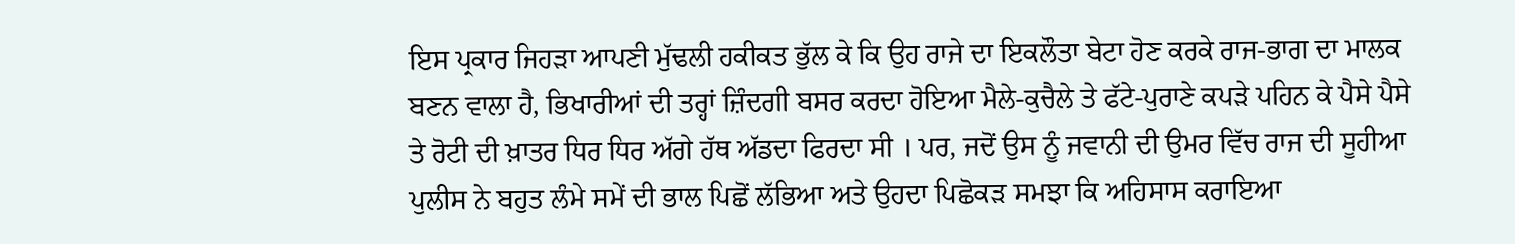ਇਸ ਪ੍ਰਕਾਰ ਜਿਹੜਾ ਆਪਣੀ ਮੁੱਢਲੀ ਹਕੀਕਤ ਭੁੱਲ ਕੇ ਕਿ ਉਹ ਰਾਜੇ ਦਾ ਇਕਲੌਤਾ ਬੇਟਾ ਹੋਣ ਕਰਕੇ ਰਾਜ-ਭਾਗ ਦਾ ਮਾਲਕ ਬਣਨ ਵਾਲਾ ਹੈ, ਭਿਖਾਰੀਆਂ ਦੀ ਤਰ੍ਹਾਂ ਜ਼ਿੰਦਗੀ ਬਸਰ ਕਰਦਾ ਹੋਇਆ ਮੈਲੇ-ਕੁਚੈਲੇ ਤੇ ਫੱਟੇ-ਪੁਰਾਣੇ ਕਪੜੇ ਪਹਿਨ ਕੇ ਪੈਸੇ ਪੈਸੇ ਤੇ ਰੋਟੀ ਦੀ ਖ਼ਾਤਰ ਧਿਰ ਧਿਰ ਅੱਗੇ ਹੱਥ ਅੱਡਦਾ ਫਿਰਦਾ ਸੀ । ਪਰ, ਜਦੋਂ ਉਸ ਨੂੰ ਜਵਾਨੀ ਦੀ ਉਮਰ ਵਿੱਚ ਰਾਜ ਦੀ ਸੂਹੀਆ ਪੁਲੀਸ ਨੇ ਬਹੁਤ ਲੰਮੇ ਸਮੇਂ ਦੀ ਭਾਲ ਪਿਛੋਂ ਲੱਭਿਆ ਅਤੇ ਉਹਦਾ ਪਿਛੋਕੜ ਸਮਝਾ ਕਿ ਅਹਿਸਾਸ ਕਰਾਇਆ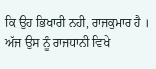ਕਿ ਉਹ ਭਿਖਾਰੀ ਨਹੀ, ਰਾਜਕੁਮਾਰ ਹੈ । ਅੱਜ ਉਸ ਨੂੰ ਰਾਜਧਾਨੀ ਵਿਖੇ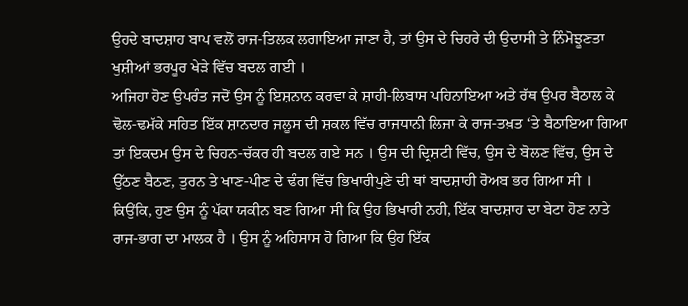ਉਹਦੇ ਬਾਦਸ਼ਾਹ ਬਾਪ ਵਲੋਂ ਰਾਜ-ਤਿਲਕ ਲਗਾਇਆ ਜਾਣਾ ਹੈ, ਤਾਂ ਉਸ ਦੇ ਚਿਹਰੇ ਦੀ ਉਦਾਸੀ ਤੇ ਨਿੰਮੋਝੂਣਤਾ ਖੁਸ਼ੀਆਂ ਭਰਪੂਰ ਖੇੜੇ ਵਿੱਚ ਬਦਲ ਗਈ ।
ਅਜਿਹਾ ਹੋਣ ਉਪਰੰਤ ਜਦੋਂ ਉਸ ਨੂੰ ਇਸ਼ਨਾਨ ਕਰਵਾ ਕੇ ਸ਼ਾਹੀ-ਲਿਬਾਸ ਪਹਿਨਾਇਆ ਅਤੇ ਰੱਥ ਉਪਰ ਬੈਠਾਲ ਕੇ ਢੋਲ-ਢਮੱਕੇ ਸਹਿਤ ਇੱਕ ਸ਼ਾਨਦਾਰ ਜਲੂਸ ਦੀ ਸ਼ਕਲ ਵਿੱਚ ਰਾਜਧਾਨੀ ਲਿਜਾ ਕੇ ਰਾਜ-ਤਖ਼ਤ ‘ਤੇ ਬੈਠਾਇਆ ਗਿਆ ਤਾਂ ਇਕਦਮ ਉਸ ਦੇ ਚਿਹਨ-ਚੱਕਰ ਹੀ ਬਦਲ ਗਏ ਸਨ । ਉਸ ਦੀ ਦ੍ਰਿਸ਼ਟੀ ਵਿੱਚ, ਉਸ ਦੇ ਬੋਲਣ ਵਿੱਚ, ਉਸ ਦੇ ਉੱਠਣ ਬੈਠਣ, ਤੁਰਨ ਤੇ ਖਾਣ-ਪੀਣ ਦੇ ਢੰਗ ਵਿੱਚ ਭਿਖਾਰੀਪੁਣੇ ਦੀ ਥਾਂ ਬਾਦਸ਼ਾਹੀ ਰੋਅਬ ਭਰ ਗਿਆ ਸੀ । ਕਿਉਂਕਿ, ਹੁਣ ਉਸ ਨੂੰ ਪੱਕਾ ਯਕੀਨ ਬਣ ਗਿਆ ਸੀ ਕਿ ਉਹ ਭਿਖਾਰੀ ਨਹੀ, ਇੱਕ ਬਾਦਸ਼ਾਹ ਦਾ ਬੇਟਾ ਹੋਣ ਨਾਤੇ ਰਾਜ-ਭਾਗ ਦਾ ਮਾਲਕ ਹੈ । ਉਸ ਨੂੰ ਅਹਿਸਾਸ ਹੋ ਗਿਆ ਕਿ ਉਹ ਇੱਕ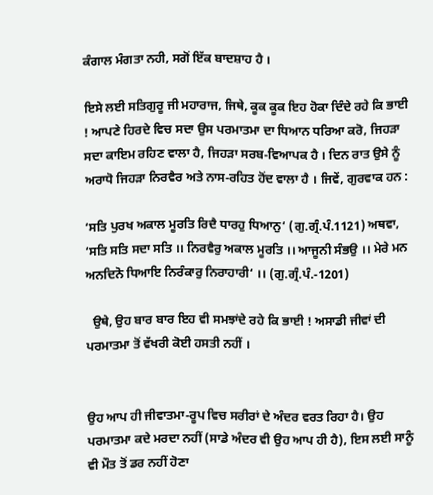ਕੰਗਾਲ ਮੰਗਤਾ ਨਹੀ, ਸਗੋਂ ਇੱਕ ਬਾਦਸ਼ਾਹ ਹੈ ।

ਇਸੇ ਲਈ ਸਤਿਗੁਰੂ ਜੀ ਮਹਾਰਾਜ, ਜਿਥੇ, ਕੂਕ ਕੂਕ ਇਹ ਹੋਕਾ ਦਿੰਦੇ ਰਹੇ ਕਿ ਭਾਈ ! ਆਪਣੇ ਹਿਰਦੇ ਵਿਚ ਸਦਾ ਉਸ ਪਰਮਾਤਮਾ ਦਾ ਧਿਆਨ ਧਰਿਆ ਕਰੋ, ਜਿਹੜਾ ਸਦਾ ਕਾਇਮ ਰਹਿਣ ਵਾਲਾ ਹੈ, ਜਿਹੜਾ ਸਰਬ-ਵਿਆਪਕ ਹੈ । ਦਿਨ ਰਾਤ ਉਸੇ ਨੂੰ ਅਰਾਧੋ ਜਿਹੜਾ ਨਿਰਵੈਰ ਅਤੇ ਨਾਸ-ਰਹਿਤ ਹੋਂਦ ਵਾਲਾ ਹੈ । ਜਿਵੇਂ, ਗੁਰਵਾਕ ਹਨ :

‘ਸਤਿ ਪੁਰਖ ਅਕਾਲ ਮੂਰਤਿ ਰਿਦੈ ਧਾਰਹੁ ਧਿਆਨੁ‘ (ਗੁ.ਗ੍ਰੰ.ਪੰ.1121) ਅਥਵਾ, ‘ਸਤਿ ਸਤਿ ਸਦਾ ਸਤਿ ।। ਨਿਰਵੈਰੁ ਅਕਾਲ ਮੂਰਤਿ ।। ਆਜੂਨੀ ਸੰਭਉ ।। ਮੇਰੇ ਮਨ ਅਨਦਿਨੋ ਧਿਆਇ ਨਿਰੰਕਾਰੁ ਨਿਰਾਹਾਰੀ‘ ।। (ਗੁ.ਗ੍ਰੰ.ਪੰ.-1201)

  ਉਥੇ, ਉਹ ਬਾਰ ਬਾਰ ਇਹ ਵੀ ਸਮਝਾਂਦੇ ਰਹੇ ਕਿ ਭਾਈ ! ਅਸਾਡੀ ਜੀਵਾਂ ਦੀ ਪਰਮਾਤਮਾ ਤੋਂ ਵੱਖਰੀ ਕੋਈ ਹਸਤੀ ਨਹੀਂ ।


ਉਹ ਆਪ ਹੀ ਜੀਵਾਤਮਾ-ਰੂਪ ਵਿਚ ਸਰੀਰਾਂ ਦੇ ਅੰਦਰ ਵਰਤ ਰਿਹਾ ਹੈ। ਉਹ ਪਰਮਾਤਮਾ ਕਦੇ ਮਰਦਾ ਨਹੀਂ (ਸਾਡੇ ਅੰਦਰ ਵੀ ਉਹ ਆਪ ਹੀ ਹੈ), ਇਸ ਲਈ ਸਾਨੂੰ ਵੀ ਮੌਤ ਤੋਂ ਡਰ ਨਹੀਂ ਹੋਣਾ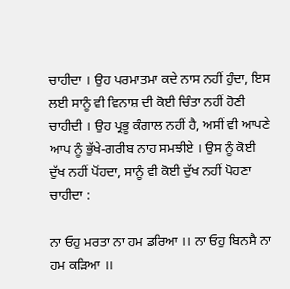ਚਾਹੀਦਾ । ਉਹ ਪਰਮਾਤਮਾ ਕਦੇ ਨਾਸ ਨਹੀਂ ਹੁੰਦਾ, ਇਸ ਲਈ ਸਾਨੂੰ ਵੀ ਵਿਨਾਸ਼ ਦੀ ਕੋਈ ਚਿੰਤਾ ਨਹੀਂ ਹੋਣੀ ਚਾਹੀਦੀ । ਉਹ ਪ੍ਰਭੂ ਕੰਗਾਲ ਨਹੀਂ ਹੈ, ਅਸੀਂ ਵੀ ਆਪਣੇ ਆਪ ਨੂੰ ਭੁੱਖੇ-ਗਰੀਬ ਨਾਹ ਸਮਝੀਏ । ਉਸ ਨੂੰ ਕੋਈ ਦੁੱਖ ਨਹੀਂ ਪੋਂਹਦਾ, ਸਾਨੂੰ ਵੀ ਕੋਈ ਦੁੱਖ ਨਹੀਂ ਪੋਹਣਾ ਚਾਹੀਦਾ :

ਨਾ ਓਹੁ ਮਰਤਾ ਨਾ ਹਮ ਡਰਿਆ ।। ਨਾ ਓਹੁ ਬਿਨਸੈ ਨਾ ਹਮ ਕੜਿਆ ।।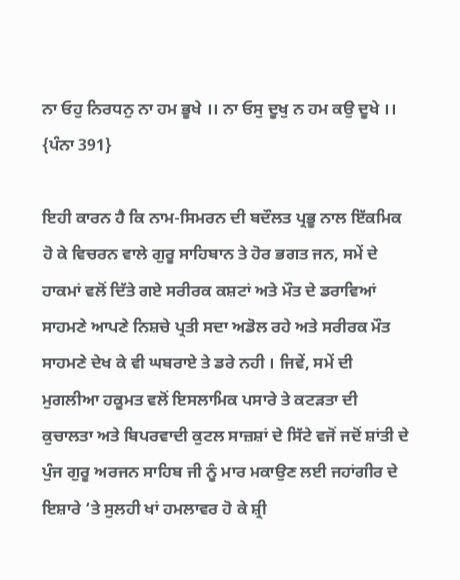ਨਾ ਓਹੁ ਨਿਰਧਨੁ ਨਾ ਹਮ ਭੂਖੇ ।। ਨਾ ਓਸੁ ਦੂਖੁ ਨ ਹਮ ਕਉ ਦੂਖੇ ।। {ਪੰਨਾ 391}

ਇਹੀ ਕਾਰਨ ਹੈ ਕਿ ਨਾਮ-ਸਿਮਰਨ ਦੀ ਬਦੌਲਤ ਪ੍ਰਭੂ ਨਾਲ ਇੱਕਮਿਕ ਹੋ ਕੇ ਵਿਚਰਨ ਵਾਲੇ ਗੁਰੂ ਸਾਹਿਬਾਨ ਤੇ ਹੋਰ ਭਗਤ ਜਨ, ਸਮੇਂ ਦੇ ਹਾਕਮਾਂ ਵਲੋਂ ਦਿੱਤੇ ਗਏ ਸਰੀਰਕ ਕਸ਼ਟਾਂ ਅਤੇ ਮੌਤ ਦੇ ਡਰਾਵਿਆਂ ਸਾਹਮਣੇ ਆਪਣੇ ਨਿਸ਼ਚੇ ਪ੍ਰਤੀ ਸਦਾ ਅਡੋਲ ਰਹੇ ਅਤੇ ਸਰੀਰਕ ਮੌਤ ਸਾਹਮਣੇ ਦੇਖ ਕੇ ਵੀ ਘਬਰਾਏ ਤੇ ਡਰੇ ਨਹੀ । ਜਿਵੇਂ, ਸਮੇਂ ਦੀ ਮੁਗਲੀਆ ਹਕੂਮਤ ਵਲੋਂ ਇਸਲਾਮਿਕ ਪਸਾਰੇ ਤੇ ਕਟੜਤਾ ਦੀ ਕੁਚਾਲਤਾ ਅਤੇ ਬਿਪਰਵਾਦੀ ਕੁਟਲ ਸਾਜ਼ਸ਼ਾਂ ਦੇ ਸਿੱਟੇ ਵਜੋਂ ਜਦੋਂ ਸ਼ਾਂਤੀ ਦੇ ਪੁੰਜ ਗੁਰੂ ਅਰਜਨ ਸਾਹਿਬ ਜੀ ਨੂੰ ਮਾਰ ਮਕਾਉਣ ਲਈ ਜਹਾਂਗੀਰ ਦੇ ਇਸ਼ਾਰੇ ‘ਤੇ ਸੁਲਹੀ ਖਾਂ ਹਮਲਾਵਰ ਹੋ ਕੇ ਸ਼੍ਰੀ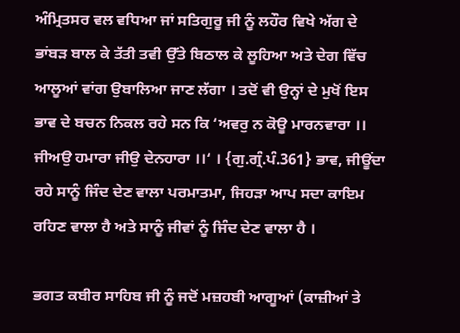ਅੰਮ੍ਰਿਤਸਰ ਵਲ ਵਧਿਆ ਜਾਂ ਸਤਿਗੁਰੂ ਜੀ ਨੂੰ ਲਹੌਰ ਵਿਖੇ ਅੱਗ ਦੇ ਭਾਂਬੜ ਬਾਲ ਕੇ ਤੱਤੀ ਤਵੀ ਉੱਤੇ ਬਿਠਾਲ ਕੇ ਲੂਹਿਆ ਅਤੇ ਦੇਗ ਵਿੱਚ ਆਲੂਆਂ ਵਾਂਗ ਉਬਾਲਿਆ ਜਾਣ ਲੱਗਾ । ਤਦੋਂ ਵੀ ਉਨ੍ਹਾਂ ਦੇ ਮੁਖੋਂ ਇਸ ਭਾਵ ਦੇ ਬਚਨ ਨਿਕਲ ਰਹੇ ਸਨ ਕਿ ‘ਅਵਰੁ ਨ ਕੋਊ ਮਾਰਨਵਾਰਾ ।। ਜੀਅਉ ਹਮਾਰਾ ਜੀਉ ਦੇਨਹਾਰਾ ।।‘ । {ਗੁ.ਗ੍ਰੰ.ਪੰ.361} ਭਾਵ, ਜੀਊਂਦਾ ਰਹੇ ਸਾਨੂੰ ਜਿੰਦ ਦੇਣ ਵਾਲਾ ਪਰਮਾਤਮਾ, ਜਿਹੜਾ ਆਪ ਸਦਾ ਕਾਇਮ ਰਹਿਣ ਵਾਲਾ ਹੈ ਅਤੇ ਸਾਨੂੰ ਜੀਵਾਂ ਨੂੰ ਜਿੰਦ ਦੇਣ ਵਾਲਾ ਹੈ ।

ਭਗਤ ਕਬੀਰ ਸਾਹਿਬ ਜੀ ਨੂੰ ਜਦੋਂ ਮਜ਼ਹਬੀ ਆਗੂਆਂ (ਕਾਜ਼ੀਆਂ ਤੇ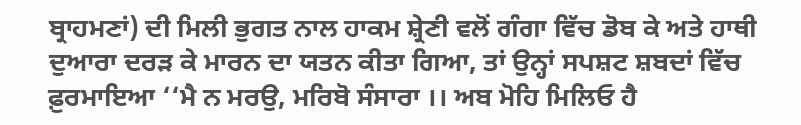ਬ੍ਰਾਹਮਣਾਂ) ਦੀ ਮਿਲੀ ਭੁਗਤ ਨਾਲ ਹਾਕਮ ਸ਼੍ਰੇਣੀ ਵਲੋਂ ਗੰਗਾ ਵਿੱਚ ਡੋਬ ਕੇ ਅਤੇ ਹਾਥੀ ਦੁਆਰਾ ਦਰੜ ਕੇ ਮਾਰਨ ਦਾ ਯਤਨ ਕੀਤਾ ਗਿਆ, ਤਾਂ ਉਨ੍ਹਾਂ ਸਪਸ਼ਟ ਸ਼ਬਦਾਂ ਵਿੱਚ ਫ਼ੁਰਮਾਇਆ ‘‘ਮੈ ਨ ਮਰਉ, ਮਰਿਬੋ ਸੰਸਾਰਾ ।। ਅਬ ਮੋਹਿ ਮਿਲਿਓ ਹੈ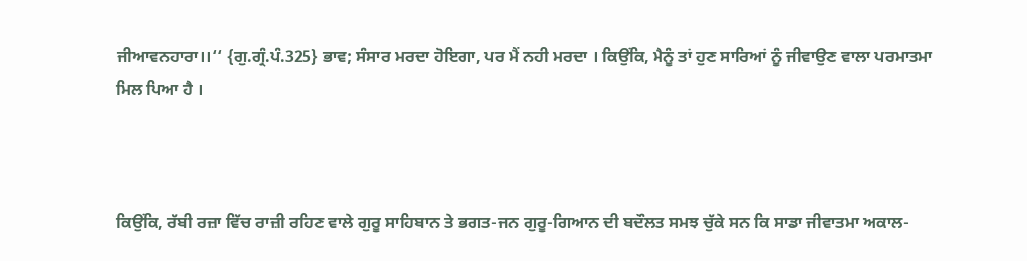ਜੀਆਵਨਹਾਰਾ।।‘‘ {ਗੁ.ਗ੍ਰੰ.ਪੰ.325} ਭਾਵ; ਸੰਸਾਰ ਮਰਦਾ ਹੋਇਗਾ, ਪਰ ਮੈਂ ਨਹੀ ਮਰਦਾ । ਕਿਉਂਕਿ, ਮੈਨੂੰ ਤਾਂ ਹੁਣ ਸਾਰਿਆਂ ਨੂੰ ਜੀਵਾਉਣ ਵਾਲਾ ਪਰਮਾਤਮਾ ਮਿਲ ਪਿਆ ਹੈ ।



ਕਿਉਂਕਿ, ਰੱਬੀ ਰਜ਼ਾ ਵਿੱਚ ਰਾਜ਼ੀ ਰਹਿਣ ਵਾਲੇ ਗੁਰੂ ਸਾਹਿਬਾਨ ਤੇ ਭਗਤ-ਜਨ ਗੁਰੂ-ਗਿਆਨ ਦੀ ਬਦੌਲਤ ਸਮਝ ਚੁੱਕੇ ਸਨ ਕਿ ਸਾਡਾ ਜੀਵਾਤਮਾ ਅਕਾਲ-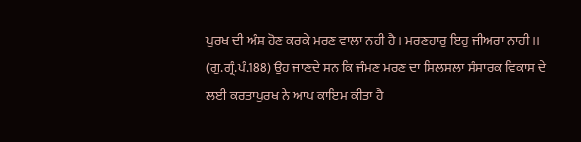ਪੁਰਖ ਦੀ ਅੰਸ਼ ਹੋਣ ਕਰਕੇ ਮਰਣ ਵਾਲਾ ਨਹੀ ਹੈ । ਮਰਣਹਾਰੁ ਇਹੁ ਜੀਅਰਾ ਨਾਹੀ ।। (ਗੁ.ਗ੍ਰੰ.ਪੰ.188) ਉਹ ਜਾਣਦੇ ਸਨ ਕਿ ਜੰਮਣ ਮਰਣ ਦਾ ਸਿਲਸਲਾ ਸੰਸਾਰਕ ਵਿਕਾਸ ਦੇ ਲਈ ਕਰਤਾਪੁਰਖ ਨੇ ਆਪ ਕਾਇਮ ਕੀਤਾ ਹੈ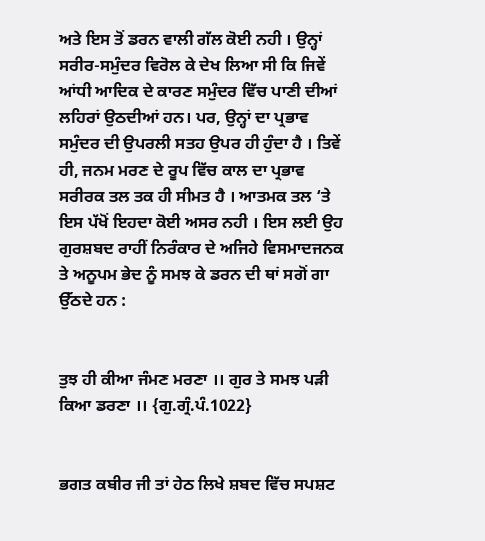ਅਤੇ ਇਸ ਤੋਂ ਡਰਨ ਵਾਲੀ ਗੱਲ ਕੋਈ ਨਹੀ । ਉਨ੍ਹਾਂ ਸਰੀਰ-ਸਮੁੰਦਰ ਵਿਰੋਲ ਕੇ ਦੇਖ ਲਿਆ ਸੀ ਕਿ ਜਿਵੇਂ ਆਂਧੀ ਆਦਿਕ ਦੇ ਕਾਰਣ ਸਮੁੰਦਰ ਵਿੱਚ ਪਾਣੀ ਦੀਆਂ ਲਹਿਰਾਂ ਉਠਦੀਆਂ ਹਨ। ਪਰ, ਉਨ੍ਹਾਂ ਦਾ ਪ੍ਰਭਾਵ ਸਮੁੰਦਰ ਦੀ ਉਪਰਲੀ ਸਤਹ ਉਪਰ ਹੀ ਹੁੰਦਾ ਹੈ । ਤਿਵੇਂ ਹੀ, ਜਨਮ ਮਰਣ ਦੇ ਰੂਪ ਵਿੱਚ ਕਾਲ ਦਾ ਪ੍ਰਭਾਵ ਸਰੀਰਕ ਤਲ ਤਕ ਹੀ ਸੀਮਤ ਹੈ । ਆਤਮਕ ਤਲ ‘ਤੇ ਇਸ ਪੱਖੋਂ ਇਹਦਾ ਕੋਈ ਅਸਰ ਨਹੀ । ਇਸ ਲਈ ਉਹ ਗੁਰਸ਼ਬਦ ਰਾਹੀਂ ਨਿਰੰਕਾਰ ਦੇ ਅਜਿਹੇ ਵਿਸਮਾਦਜਨਕ ਤੇ ਅਨੂਪਮ ਭੇਦ ਨੂੰ ਸਮਝ ਕੇ ਡਰਨ ਦੀ ਥਾਂ ਸਗੋਂ ਗਾ ਉੱਠਦੇ ਹਨ :


ਤੁਝ ਹੀ ਕੀਆ ਜੰਮਣ ਮਰਣਾ ।। ਗੁਰ ਤੇ ਸਮਝ ਪੜੀ ਕਿਆ ਡਰਣਾ ।। {ਗੁ.ਗ੍ਰੰ.ਪੰ.1022}


ਭਗਤ ਕਬੀਰ ਜੀ ਤਾਂ ਹੇਠ ਲਿਖੇ ਸ਼ਬਦ ਵਿੱਚ ਸਪਸ਼ਟ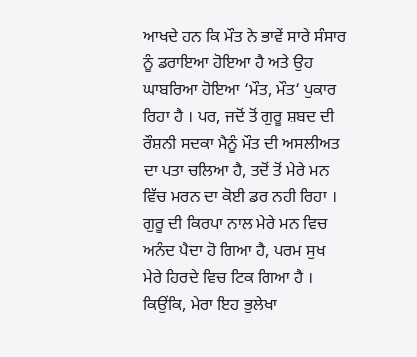ਆਖਦੇ ਹਨ ਕਿ ਮੌਤ ਨੇ ਭਾਵੇਂ ਸਾਰੇ ਸੰਸਾਰ ਨੂੰ ਡਰਾਇਆ ਹੋਇਆ ਹੈ ਅਤੇ ਉਹ ਘਾਬਰਿਆ ਹੋਇਆ ‘ਮੌਤ, ਮੌਤ‘ ਪੁਕਾਰ ਰਿਹਾ ਹੈ । ਪਰ, ਜਦੋਂ ਤੋਂ ਗੁਰੂ ਸ਼ਬਦ ਦੀ ਰੌਸ਼ਨੀ ਸਦਕਾ ਮੈਨੂੰ ਮੌਤ ਦੀ ਅਸਲੀਅਤ ਦਾ ਪਤਾ ਚਲਿਆ ਹੈ, ਤਦੋਂ ਤੋਂ ਮੇਰੇ ਮਨ ਵਿੱਚ ਮਰਨ ਦਾ ਕੋਈ ਡਰ ਨਹੀ ਰਿਹਾ । ਗੁਰੂ ਦੀ ਕਿਰਪਾ ਨਾਲ ਮੇਰੇ ਮਨ ਵਿਚ ਅਨੰਦ ਪੈਦਾ ਹੋ ਗਿਆ ਹੈ, ਪਰਮ ਸੁਖ ਮੇਰੇ ਹਿਰਦੇ ਵਿਚ ਟਿਕ ਗਿਆ ਹੈ । ਕਿਉਂਕਿ, ਮੇਰਾ ਇਹ ਭੁਲੇਖਾ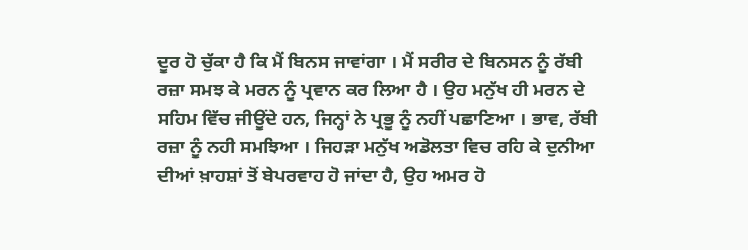ਦੂਰ ਹੋ ਚੁੱਕਾ ਹੈ ਕਿ ਮੈਂ ਬਿਨਸ ਜਾਵਾਂਗਾ । ਮੈਂ ਸਰੀਰ ਦੇ ਬਿਨਸਨ ਨੂੰ ਰੱਬੀ ਰਜ਼ਾ ਸਮਝ ਕੇ ਮਰਨ ਨੂੰ ਪ੍ਰਵਾਨ ਕਰ ਲਿਆ ਹੈ । ਉਹ ਮਨੁੱਖ ਹੀ ਮਰਨ ਦੇ ਸਹਿਮ ਵਿੱਚ ਜੀਊਂਦੇ ਹਨ, ਜਿਨ੍ਹਾਂ ਨੇ ਪ੍ਰਭੂ ਨੂੰ ਨਹੀਂ ਪਛਾਣਿਆ । ਭਾਵ, ਰੱਬੀ ਰਜ਼ਾ ਨੂੰ ਨਹੀ ਸਮਝਿਆ । ਜਿਹੜਾ ਮਨੁੱਖ ਅਡੋਲਤਾ ਵਿਚ ਰਹਿ ਕੇ ਦੁਨੀਆ ਦੀਆਂ ਖ਼ਾਹਸ਼ਾਂ ਤੋਂ ਬੇਪਰਵਾਹ ਹੋ ਜਾਂਦਾ ਹੈ, ਉਹ ਅਮਰ ਹੋ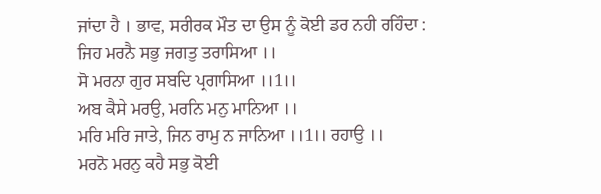ਜਾਂਦਾ ਹੈ । ਭਾਵ, ਸਰੀਰਕ ਮੌਤ ਦਾ ਉਸ ਨੂੰ ਕੋਈ ਡਰ ਨਹੀ ਰਹਿੰਦਾ :
ਜਿਹ ਮਰਨੈ ਸਭੁ ਜਗਤੁ ਤਰਾਸਿਆ ।।
ਸੋ ਮਰਨਾ ਗੁਰ ਸਬਦਿ ਪ੍ਰਗਾਸਿਆ ।।1।।
ਅਬ ਕੈਸੇ ਮਰਉ, ਮਰਨਿ ਮਨੁ ਮਾਨਿਆ ।।
ਮਰਿ ਮਰਿ ਜਾਤੇ, ਜਿਨ ਰਾਮੁ ਨ ਜਾਨਿਆ ।।1।। ਰਹਾਉ ।।
ਮਰਨੋ ਮਰਨੁ ਕਹੈ ਸਭੁ ਕੋਈ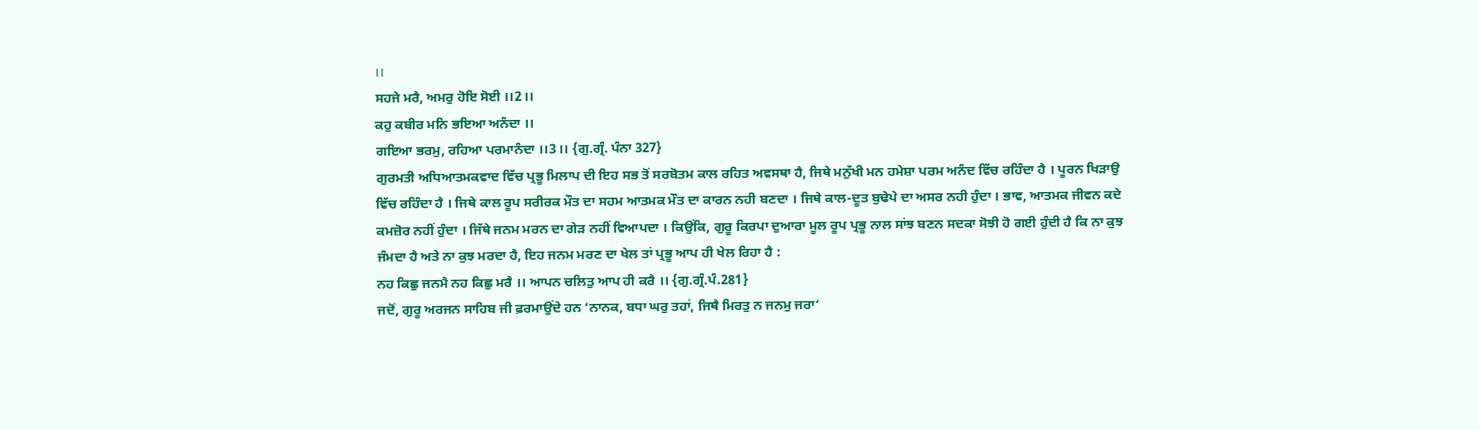।।
ਸਹਜੇ ਮਰੈ, ਅਮਰੁ ਹੋਇ ਸੋਈ ।।2।।
ਕਹੁ ਕਬੀਰ ਮਨਿ ਭਇਆ ਅਨੰਦਾ ।।
ਗਇਆ ਭਰਮੁ, ਰਹਿਆ ਪਰਮਾਨੰਦਾ ।।3।। {ਗੁ.ਗ੍ਰੰ. ਪੰਨਾ 327}
ਗੁਰਮਤੀ ਅਧਿਆਤਮਕਵਾਦ ਵਿੱਚ ਪ੍ਰਭੂ ਮਿਲਾਪ ਦੀ ਇਹ ਸਭ ਤੋਂ ਸਰਬੋਤਮ ਕਾਲ ਰਹਿਤ ਅਵਸਥਾ ਹੈ, ਜਿਥੇ ਮਨੁੱਖੀ ਮਨ ਹਮੇਸ਼ਾ ਪਰਮ ਅਨੰਦ ਵਿੱਚ ਰਹਿੰਦਾ ਹੈ । ਪੂਰਨ ਖਿੜਾਉ ਵਿੱਚ ਰਹਿੰਦਾ ਹੈ । ਜਿਥੇ ਕਾਲ ਰੂਪ ਸਰੀਰਕ ਮੌਤ ਦਾ ਸਹਮ ਆਤਮਕ ਮੌਤ ਦਾ ਕਾਰਨ ਨਹੀ ਬਣਦਾ । ਜਿਥੇ ਕਾਲ-ਦੂਤ ਬੁਢੇਪੇ ਦਾ ਅਸਰ ਨਹੀ ਹੁੰਦਾ । ਭਾਵ, ਆਤਮਕ ਜੀਵਨ ਕਦੇ ਕਮਜ਼ੋਰ ਨਹੀਂ ਹੁੰਦਾ । ਜਿੱਥੇ ਜਨਮ ਮਰਨ ਦਾ ਗੇੜ ਨਹੀਂ ਵਿਆਪਦਾ । ਕਿਉਂਕਿ, ਗੁਰੂ ਕਿਰਪਾ ਦੁਆਰਾ ਮੂਲ ਰੂਪ ਪ੍ਰਭੂ ਨਾਲ ਸਾਂਝ ਬਣਨ ਸਦਕਾ ਸੋਝੀ ਹੋ ਗਈ ਹੁੰਦੀ ਹੈ ਕਿ ਨਾ ਕੁਝ ਜੰਮਦਾ ਹੈ ਅਤੇ ਨਾ ਕੁਝ ਮਰਦਾ ਹੈ, ਇਹ ਜਨਮ ਮਰਣ ਦਾ ਖੇਲ ਤਾਂ ਪ੍ਰਭੂ ਆਪ ਹੀ ਖੇਲ ਰਿਹਾ ਹੈ :
ਨਹ ਕਿਛੁ ਜਨਮੈ ਨਹ ਕਿਛੁ ਮਰੈ ।। ਆਪਨ ਚਲਿਤੁ ਆਪ ਹੀ ਕਰੈ ।। {ਗੁ.ਗ੍ਰੰ.ਪੰ.281}
ਜਦੋਂ, ਗੁਰੂ ਅਰਜਨ ਸਾਹਿਬ ਜੀ ਫ਼ਰਮਾਉਂਦੇ ਹਨ ‘ਨਾਨਕ, ਬਧਾ ਘਰੁ ਤਹਾਂ, ਜਿਥੈ ਮਿਰਤੁ ਨ ਜਨਮੁ ਜਰਾ‘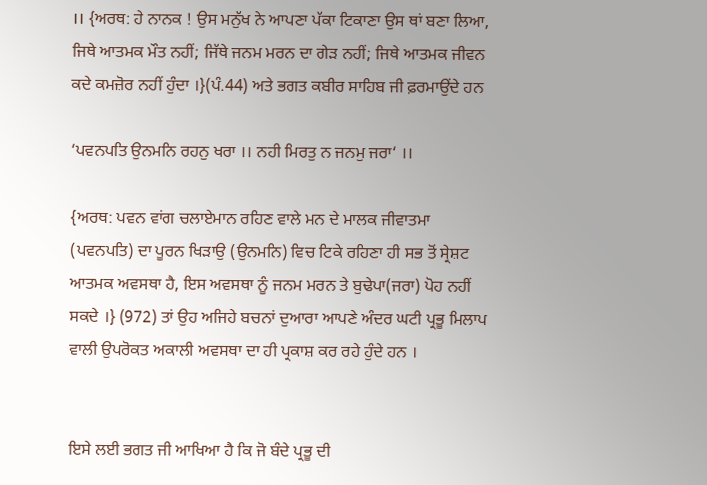।। {ਅਰਥ: ਹੇ ਨਾਨਕ ! ਉਸ ਮਨੁੱਖ ਨੇ ਆਪਣਾ ਪੱਕਾ ਟਿਕਾਣਾ ਉਸ ਥਾਂ ਬਣਾ ਲਿਆ, ਜਿਥੇ ਆਤਮਕ ਮੌਤ ਨਹੀਂ; ਜਿੱਥੇ ਜਨਮ ਮਰਨ ਦਾ ਗੇੜ ਨਹੀਂ; ਜਿਥੇ ਆਤਮਕ ਜੀਵਨ ਕਦੇ ਕਮਜ਼ੋਰ ਨਹੀਂ ਹੁੰਦਾ ।}(ਪੰ.44) ਅਤੇ ਭਗਤ ਕਬੀਰ ਸਾਹਿਬ ਜੀ ਫ਼ਰਮਾਉਂਦੇ ਹਨ

‘ਪਵਨਪਤਿ ਉਨਮਨਿ ਰਹਨੁ ਖਰਾ ।। ਨਹੀ ਮਿਰਤੁ ਨ ਜਨਮੁ ਜਰਾ‘ ।।

{ਅਰਥ: ਪਵਨ ਵਾਂਗ ਚਲਾਏਮਾਨ ਰਹਿਣ ਵਾਲੇ ਮਨ ਦੇ ਮਾਲਕ ਜੀਵਾਤਮਾ (ਪਵਨਪਤਿ) ਦਾ ਪੂਰਨ ਖਿੜਾਉ (ਉਨਮਨਿ) ਵਿਚ ਟਿਕੇ ਰਹਿਣਾ ਹੀ ਸਭ ਤੋਂ ਸ੍ਰੇਸ਼ਟ ਆਤਮਕ ਅਵਸਥਾ ਹੈ, ਇਸ ਅਵਸਥਾ ਨੂੰ ਜਨਮ ਮਰਨ ਤੇ ਬੁਢੇਪਾ(ਜਰਾ) ਪੋਹ ਨਹੀਂ ਸਕਦੇ ।} (972) ਤਾਂ ਉਹ ਅਜਿਹੇ ਬਚਨਾਂ ਦੁਆਰਾ ਆਪਣੇ ਅੰਦਰ ਘਟੀ ਪ੍ਰਭੂ ਮਿਲਾਪ ਵਾਲੀ ਉਪਰੋਕਤ ਅਕਾਲੀ ਅਵਸਥਾ ਦਾ ਹੀ ਪ੍ਰਕਾਸ਼ ਕਰ ਰਹੇ ਹੁੰਦੇ ਹਨ ।


ਇਸੇ ਲਈ ਭਗਤ ਜੀ ਆਖਿਆ ਹੈ ਕਿ ਜੋ ਬੰਦੇ ਪ੍ਰਭੂ ਦੀ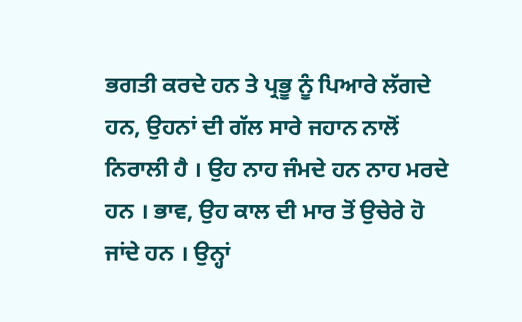ਭਗਤੀ ਕਰਦੇ ਹਨ ਤੇ ਪ੍ਰਭੂ ਨੂੰ ਪਿਆਰੇ ਲੱਗਦੇ ਹਨ, ਉਹਨਾਂ ਦੀ ਗੱਲ ਸਾਰੇ ਜਹਾਨ ਨਾਲੋਂ ਨਿਰਾਲੀ ਹੈ । ਉਹ ਨਾਹ ਜੰਮਦੇ ਹਨ ਨਾਹ ਮਰਦੇ ਹਨ । ਭਾਵ, ਉਹ ਕਾਲ ਦੀ ਮਾਰ ਤੋਂ ਉਚੇਰੇ ਹੋ ਜਾਂਦੇ ਹਨ । ਉਨ੍ਹਾਂ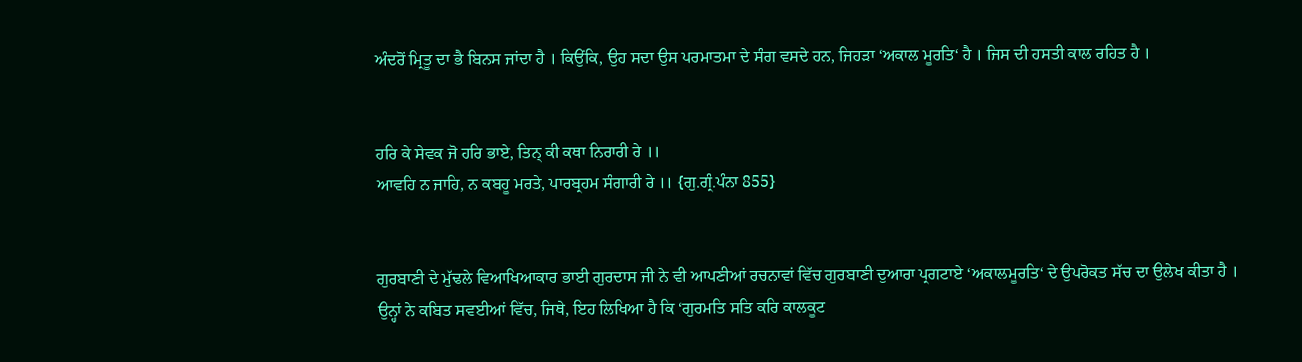ਅੰਦਰੋਂ ਮ੍ਰਿਤੂ ਦਾ ਭੈ ਬਿਨਸ ਜਾਂਦਾ ਹੈ । ਕਿਉਂਕਿ, ਉਹ ਸਦਾ ਉਸ ਪਰਮਾਤਮਾ ਦੇ ਸੰਗ ਵਸਦੇ ਹਨ, ਜਿਹੜਾ ‘ਅਕਾਲ ਮੂਰਤਿ‘ ਹੈ । ਜਿਸ ਦੀ ਹਸਤੀ ਕਾਲ ਰਹਿਤ ਹੈ ।


ਹਰਿ ਕੇ ਸੇਵਕ ਜੋ ਹਰਿ ਭਾਏ, ਤਿਨ੍‍ ਕੀ ਕਥਾ ਨਿਰਾਰੀ ਰੇ ।।
ਆਵਹਿ ਨ ਜਾਹਿ, ਨ ਕਬਹੂ ਮਰਤੇ, ਪਾਰਬ੍ਰਹਮ ਸੰਗਾਰੀ ਰੇ ।। {ਗੁ.ਗ੍ਰੰ.ਪੰਨਾ 855}


ਗੁਰਬਾਣੀ ਦੇ ਮੁੱਢਲੇ ਵਿਆਖਿਆਕਾਰ ਭਾਈ ਗੁਰਦਾਸ ਜੀ ਨੇ ਵੀ ਆਪਣੀਆਂ ਰਚਨਾਵਾਂ ਵਿੱਚ ਗੁਰਬਾਣੀ ਦੁਆਰਾ ਪ੍ਰਗਟਾਏ ‘ਅਕਾਲਮੂਰਤਿ‘ ਦੇ ਉਪਰੋਕਤ ਸੱਚ ਦਾ ਉਲੇਖ ਕੀਤਾ ਹੈ । ਉਨ੍ਹਾਂ ਨੇ ਕਬਿਤ ਸਵਈਆਂ ਵਿੱਚ, ਜਿਥੇ, ਇਹ ਲਿਖਿਆ ਹੈ ਕਿ ‘ਗੁਰਮਤਿ ਸਤਿ ਕਰਿ ਕਾਲਕੂਟ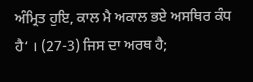ਅੰਮ੍ਰਿਤ ਹੁਇ, ਕਾਲ ਮੈ ਅਕਾਲ ਭਏ ਅਸਥਿਰ ਕੰਧ ਹੈ‘ । (27-3) ਜਿਸ ਦਾ ਅਰਥ ਹੈ;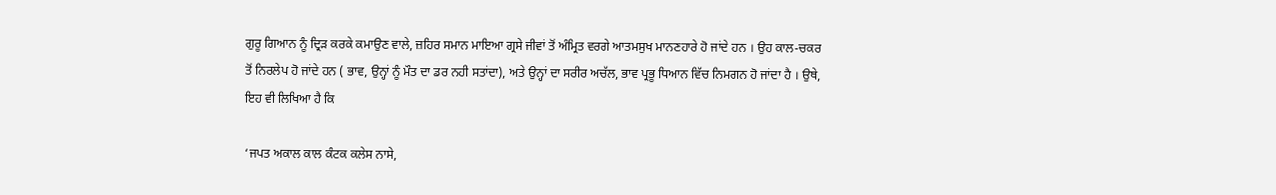ਗੁਰੂ ਗਿਆਨ ਨੂੰ ਦ੍ਰਿੜ ਕਰਕੇ ਕਮਾਉਣ ਵਾਲੇ, ਜ਼ਹਿਰ ਸਮਾਨ ਮਾਇਆ ਗ੍ਰਸੇ ਜੀਵਾਂ ਤੋਂ ਅੰਮ੍ਰਿਤ ਵਰਗੇ ਆਤਮਸੁਖ ਮਾਨਣਹਾਰੇ ਹੋ ਜਾਂਦੇ ਹਨ । ਉਹ ਕਾਲ-ਚਕਰ ਤੋਂ ਨਿਰਲੇਪ ਹੋ ਜਾਂਦੇ ਹਨ ( ਭਾਵ, ਉਨ੍ਹਾਂ ਨੂੰ ਮੌਤ ਦਾ ਡਰ ਨਹੀ ਸਤਾਂਦਾ), ਅਤੇ ਉਨ੍ਹਾਂ ਦਾ ਸਰੀਰ ਅਚੱਲ, ਭਾਵ ਪ੍ਰਭੂ ਧਿਆਨ ਵਿੱਚ ਨਿਮਗਨ ਹੋ ਜਾਂਦਾ ਹੈ । ਉਥੇ, ਇਹ ਵੀ ਲਿਖਿਆ ਹੈ ਕਿ

‘ਜਪਤ ਅਕਾਲ ਕਾਲ ਕੰਟਕ ਕਲੇਸ ਨਾਸੇ,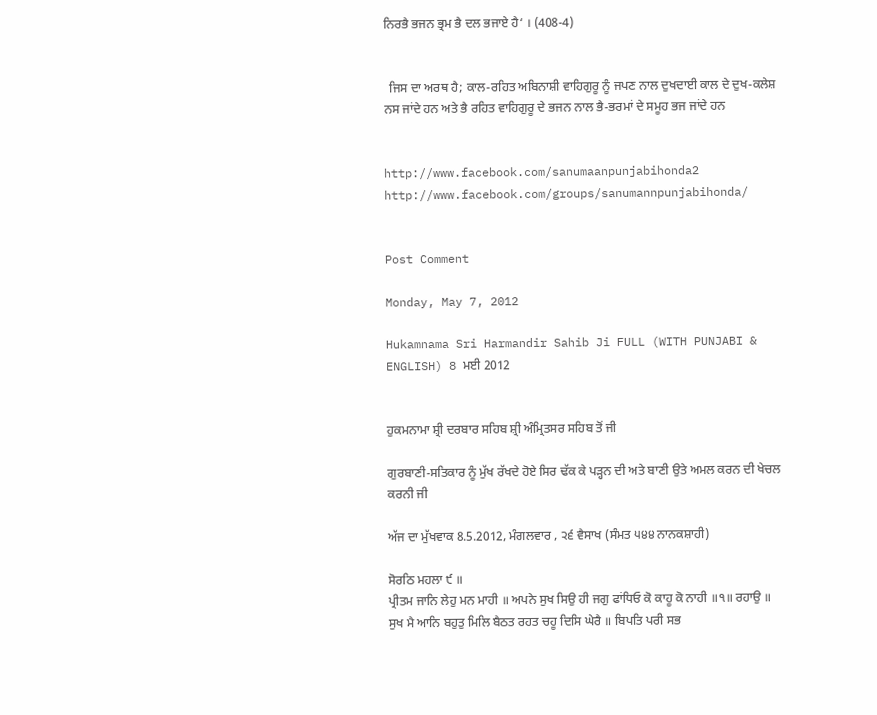ਨਿਰਭੈ ਭਜਨ ਭ੍ਰਮ ਭੈ ਦਲ ਭਜਾਏ ਹੈ‘ । (408-4)


  ਜਿਸ ਦਾ ਅਰਥ ਹੈ; ਕਾਲ-ਰਹਿਤ ਅਬਿਨਾਸ਼ੀ ਵਾਹਿਗੁਰੂ ਨੂੰ ਜਪਣ ਨਾਲ ਦੁਖਦਾਈ ਕਾਲ ਦੇ ਦੁਖ-ਕਲੇਸ਼ ਨਸ ਜਾਂਦੇ ਹਨ ਅਤੇ ਭੈ ਰਹਿਤ ਵਾਹਿਗੁਰੂ ਦੇ ਭਜਨ ਨਾਲ ਭੈ-ਭਰਮਾਂ ਦੇ ਸਮੂਹ ਭਜ ਜਾਂਦੇ ਹਨ


http://www.facebook.com/sanumaanpunjabihonda2
http://www.facebook.com/groups/sanumannpunjabihonda/


Post Comment

Monday, May 7, 2012

Hukamnama Sri Harmandir Sahib Ji FULL (WITH PUNJABI & ENGLISH) 8 ਮਈ 2012


ਹੁਕਮਨਾਮਾ ਸ਼੍ਰੀ ਦਰਬਾਰ ਸਹਿਬ ਸ਼੍ਰੀ ਅੰਮ੍ਰਿਤਸਰ ਸਹਿਬ ਤੋਂ ਜੀ

ਗੁਰਬਾਣੀ-ਸਤਿਕਾਰ ਨੂੰ ਮੁੱਖ ਰੱਖਦੇ ਹੋਏ ਸਿਰ ਢੱਕ ਕੇ ਪੜ੍ਹਨ ਦੀ ਅਤੇ ਬਾਣੀ ਉਤੇ ਅਮਲ ਕਰਨ ਦੀ ਖੇਚਲ ਕਰਨੀ ਜੀ

ਅੱਜ ਦਾ ਮੁੱਖਵਾਕ 8.5.2012, ਮੰਗਲਵਾਰ , ੨੬ ਵੈਸਾਖ (ਸੰਮਤ ੫੪੪ ਨਾਨਕਸ਼ਾਹੀ)

ਸੋਰਠਿ ਮਹਲਾ ੯ ॥
ਪ੍ਰੀਤਮ ਜਾਨਿ ਲੇਹੁ ਮਨ ਮਾਹੀ ॥ ਅਪਨੇ ਸੁਖ ਸਿਉ ਹੀ ਜਗੁ ਫਾਂਧਿਓ ਕੋ ਕਾਹੂ ਕੋ ਨਾਹੀ ॥੧॥ ਰਹਾਉ ॥
ਸੁਖ ਮੈ ਆਨਿ ਬਹੁਤੁ ਮਿਲਿ ਬੈਠਤ ਰਹਤ ਚਹੂ ਦਿਸਿ ਘੇਰੈ ॥ ਬਿਪਤਿ ਪਰੀ ਸਭ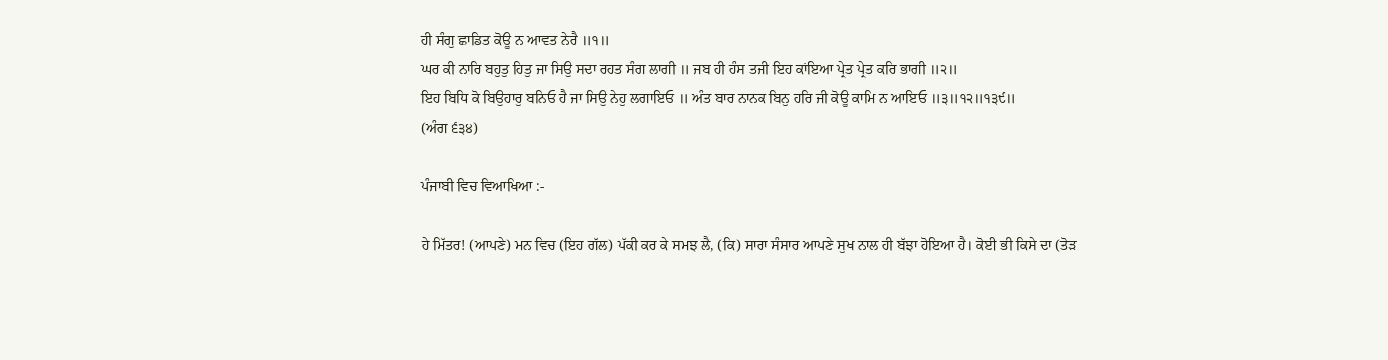ਹੀ ਸੰਗੁ ਛਾਡਿਤ ਕੋਊ ਨ ਆਵਤ ਨੇਰੈ ॥੧॥
ਘਰ ਕੀ ਨਾਰਿ ਬਹੁਤੁ ਹਿਤੁ ਜਾ ਸਿਉ ਸਦਾ ਰਹਤ ਸੰਗ ਲਾਗੀ ॥ ਜਬ ਹੀ ਹੰਸ ਤਜੀ ਇਹ ਕਾਂਇਆ ਪ੍ਰੇਤ ਪ੍ਰੇਤ ਕਰਿ ਭਾਗੀ ॥੨॥
ਇਹ ਬਿਧਿ ਕੋ ਬਿਉਹਾਰੁ ਬਨਿਓ ਹੈ ਜਾ ਸਿਉ ਨੇਹੁ ਲਗਾਇਓ ॥ ਅੰਤ ਬਾਰ ਨਾਨਕ ਬਿਨੁ ਹਰਿ ਜੀ ਕੋਊ ਕਾਮਿ ਨ ਆਇਓ ॥੩॥੧੨॥੧੩੯॥
(ਅੰਗ ੬੩੪)

ਪੰਜਾਬੀ ਵਿਚ ਵਿਆਖਿਆ :-

ਹੇ ਮਿੱਤਰ! (ਆਪਣੇ) ਮਨ ਵਿਚ (ਇਹ ਗੱਲ) ਪੱਕੀ ਕਰ ਕੇ ਸਮਝ ਲੈ, (ਕਿ) ਸਾਰਾ ਸੰਸਾਰ ਆਪਣੇ ਸੁਖ ਨਾਲ ਹੀ ਬੱਝਾ ਹੋਇਆ ਹੈ। ਕੋਈ ਭੀ ਕਿਸੇ ਦਾ (ਤੋੜ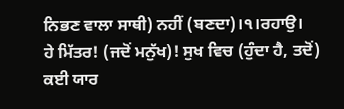ਨਿਭਣ ਵਾਲਾ ਸਾਥੀ) ਨਹੀਂ (ਬਣਦਾ)।੧।ਰਹਾਉ।
ਹੇ ਮਿੱਤਰ! (ਜਦੋਂ ਮਨੁੱਖ)! ਸੁਖ ਵਿਚ (ਹੁੰਦਾ ਹੈ, ਤਦੋਂ) ਕਈ ਯਾਰ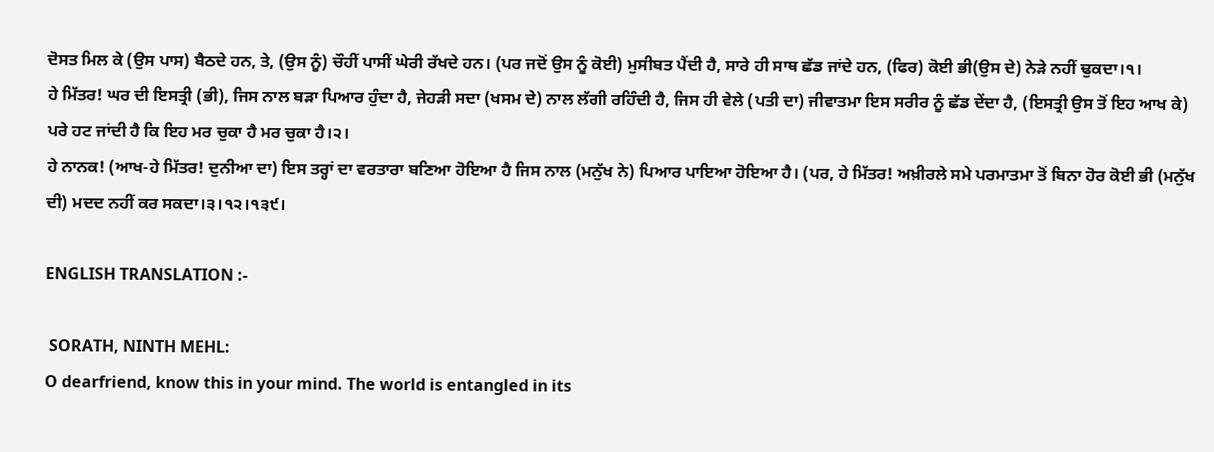ਦੋਸਤ ਮਿਲ ਕੇ (ਉਸ ਪਾਸ) ਬੈਠਦੇ ਹਨ, ਤੇ, (ਉਸ ਨੂੰ) ਚੌਹੀਂ ਪਾਸੀਂ ਘੇਰੀ ਰੱਖਦੇ ਹਨ। (ਪਰ ਜਦੋਂ ਉਸ ਨੂੰ ਕੋਈ) ਮੁਸੀਬਤ ਪੈਂਦੀ ਹੈ, ਸਾਰੇ ਹੀ ਸਾਥ ਛੱਡ ਜਾਂਦੇ ਹਨ, (ਫਿਰ) ਕੋਈ ਭੀ(ਉਸ ਦੇ) ਨੇੜੇ ਨਹੀਂ ਢੁਕਦਾ।੧।
ਹੇ ਮਿੱਤਰ! ਘਰ ਦੀ ਇਸਤ੍ਰੀ (ਭੀ), ਜਿਸ ਨਾਲ ਬੜਾ ਪਿਆਰ ਹੁੰਦਾ ਹੈ, ਜੇਹੜੀ ਸਦਾ (ਖਸਮ ਦੇ) ਨਾਲ ਲੱਗੀ ਰਹਿੰਦੀ ਹੈ, ਜਿਸ ਹੀ ਵੇਲੇ (ਪਤੀ ਦਾ) ਜੀਵਾਤਮਾ ਇਸ ਸਰੀਰ ਨੂੰ ਛੱਡ ਦੇਂਦਾ ਹੈ, (ਇਸਤ੍ਰੀ ਉਸ ਤੋਂ ਇਹ ਆਖ ਕੇ) ਪਰੇ ਹਟ ਜਾਂਦੀ ਹੈ ਕਿ ਇਹ ਮਰ ਚੁਕਾ ਹੈ ਮਰ ਚੁਕਾ ਹੈ।੨।
ਹੇ ਨਾਨਕ! (ਆਖ-ਹੇ ਮਿੱਤਰ! ਦੁਨੀਆ ਦਾ) ਇਸ ਤਰ੍ਹਾਂ ਦਾ ਵਰਤਾਰਾ ਬਣਿਆ ਹੋਇਆ ਹੈ ਜਿਸ ਨਾਲ (ਮਨੁੱਖ ਨੇ) ਪਿਆਰ ਪਾਇਆ ਹੋਇਆ ਹੈ। (ਪਰ, ਹੇ ਮਿੱਤਰ! ਅਖ਼ੀਰਲੇ ਸਮੇ ਪਰਮਾਤਮਾ ਤੋਂ ਬਿਨਾ ਹੋਰ ਕੋਈ ਭੀ (ਮਨੁੱਖ ਦੀ) ਮਦਦ ਨਹੀਂ ਕਰ ਸਕਦਾ।੩।੧੨।੧੩੯।

ENGLISH TRANSLATION :-

 SORATH, NINTH MEHL:
O dearfriend, know this in your mind. The world is entangled in its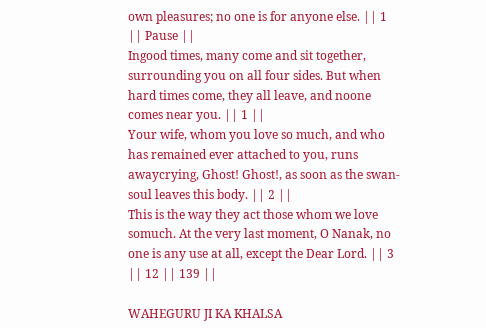own pleasures; no one is for anyone else. || 1 || Pause ||
Ingood times, many come and sit together, surrounding you on all four sides. But when hard times come, they all leave, and noone comes near you. || 1 ||
Your wife, whom you love so much, and who has remained ever attached to you, runs awaycrying, Ghost! Ghost!, as soon as the swan-soul leaves this body. || 2 ||
This is the way they act those whom we love somuch. At the very last moment, O Nanak, no one is any use at all, except the Dear Lord. || 3 || 12 || 139 ||

WAHEGURU JI KA KHALSA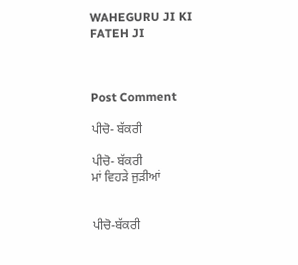WAHEGURU JI KI FATEH JI



Post Comment

ਪੀਚੋ- ਬੱਕਰੀ

ਪੀਚੋ- ਬੱਕਰੀ
ਮਾਂ ਵਿਹੜੇ ਜੁੜੀਆਂ


ਪੀਚੋ-ਬੱਕਰੀ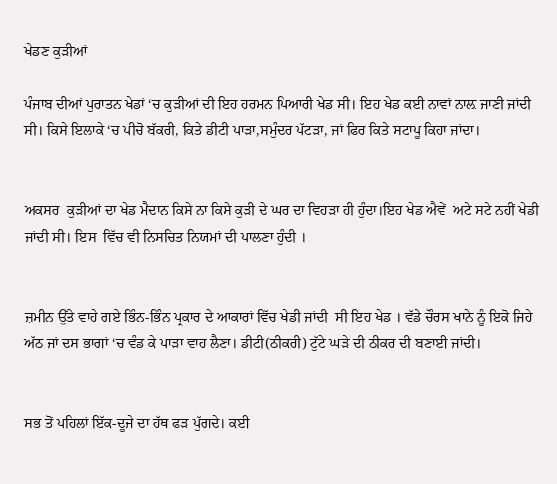ਖੇਡਣ ਕੁੜੀਆਂ

ਪੰਜਾਬ ਦੀਆਂ ਪੁਰਾਤਨ ਖੇਡਾਂ ‘ਚ ਕੁੜੀਆਂ ਦੀ ਇਹ ਹਰਮਨ ਪਿਆਰੀ ਖੇਡ ਸੀ। ਇਹ ਖੇਡ ਕਈ ਨਾਵਾਂ ਨਾਲ਼ ਜਾਣੀ ਜਾਂਦੀ ਸੀ। ਕਿਸੇ ਇਲਾਕੇ ‘ਚ ਪੀਚੋ ਬੱਕਰੀ, ਕਿਤੇ ਡੀਟੀ ਪਾੜਾ,ਸਮੁੰਦਰ ਪੱਟੜਾ, ਜਾਂ ਫਿਰ ਕਿਤੇ ਸਟਾਪੂ ਕਿਹਾ ਜਾਂਦਾ।


ਅਕਸਰ  ਕੁੜੀਆਂ ਦਾ ਖੇਡ ਮੈਦਾਨ ਕਿਸੇ ਨਾ ਕਿਸੇ ਕੁੜੀ ਦੇ ਘਰ ਦਾ ਵਿਹੜਾ ਹੀ ਹੁੰਦਾ।ਇਹ ਖੇਡ ਐਵੇਂ  ਅਟੇ ਸਟੇ ਨਹੀਂ ਖੇਡੀ ਜਾਂਦੀ ਸੀ। ਇਸ  ਵਿੱਚ ਵੀ ਨਿਸਚਿਤ ਨਿਯਮਾਂ ਦੀ ਪਾਲਣਾ ਹੁੰਦੀ ।


ਜ਼ਮੀਨ ਉੱਤੇ ਵਾਹੇ ਗਏ ਭਿੰਨ-ਭਿੰਨ ਪ੍ਰਕਾਰ ਦੇ ਆਕਾਰਾਂ ਵਿੱਚ ਖੇਡੀ ਜਾਂਦੀ  ਸੀ ਇਹ ਖੇਡ । ਵੱਡੇ ਚੌਰਸ ਖਾਨੇ ਨੂੰ ਇਕੋ ਜਿਹੇ ਅੱਠ ਜਾਂ ਦਸ ਭਾਗਾਂ ‘ਚ ਵੰਡ ਕੇ ਪਾੜਾ ਵਾਹ ਲੈਣਾ। ਡੀਟੀ(ਠੀਕਰੀ) ਟੁੱਟੇ ਘੜੇ ਦੀ ਠੀਕਰ ਦੀ ਬਣਾਈ ਜਾਂਦੀ।


ਸਭ ਤੋਂ ਪਹਿਲਾਂ ਇੱਕ-ਦੂਜੇ ਦਾ ਹੱਥ ਫੜ ਪੁੱਗਦੇ। ਕਈ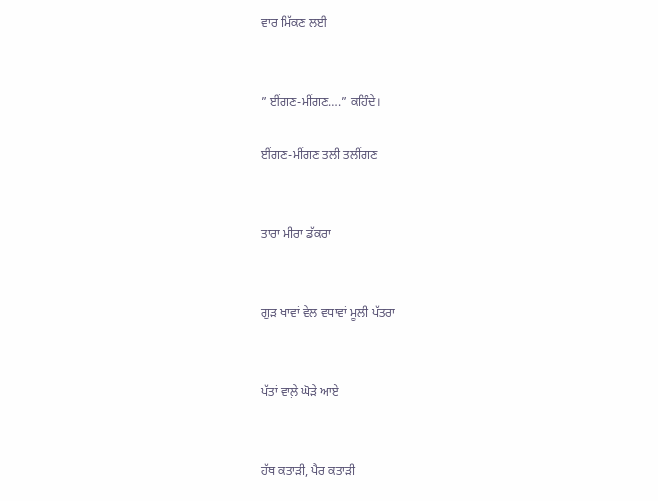ਵਾਰ ਮਿੱਕਣ ਲਈ


” ਈਂਗਣ-ਮੀਂਗਣ….” ਕਹਿੰਦੇ।

ਈਂਗਣ-ਮੀਂਗਣ ਤਲੀ ਤਲੀਂਗਣ


ਤਾਰਾ ਮੀਰਾ ਡੱਕਰਾ


ਗੁੜ ਖਾਵਾਂ ਵੇਲ ਵਧਾਵਾਂ ਮੂਲੀ ਪੱਤਰਾ


ਪੱਤਾਂ ਵਾਲ਼ੇ ਘੋੜੇ ਆਏ


ਹੱਥ ਕਤਾੜੀ, ਪੈਰ ਕਤਾੜੀ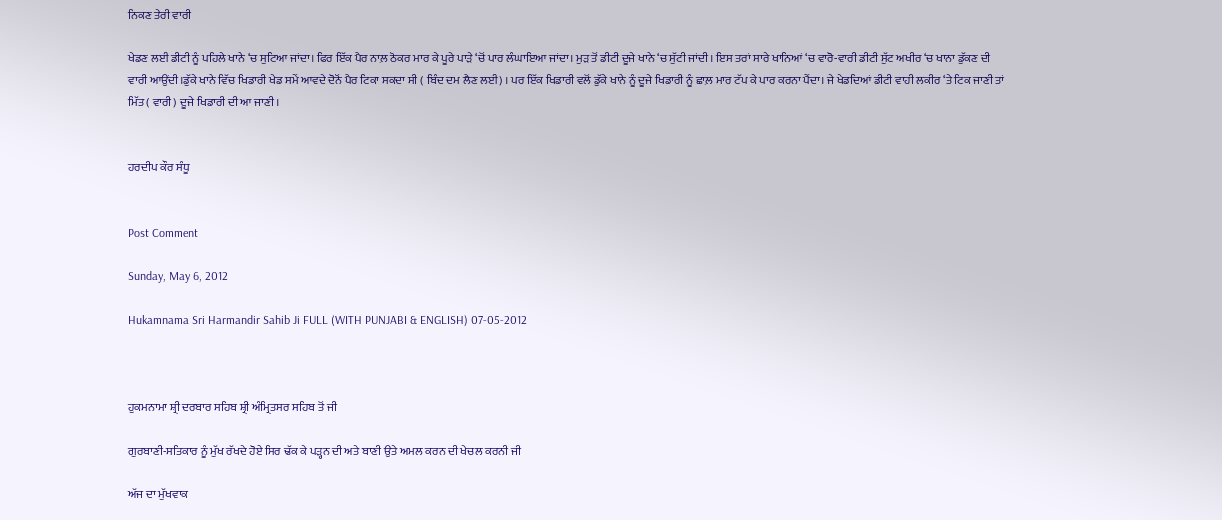ਨਿਕਣ ਤੇਰੀ ਵਾਰੀ

ਖੇਡਣ ਲਈ ਡੀਟੀ ਨੂੰ ਪਹਿਲੇ ਖਾਨੇ ‘ਚ ਸੁਟਿਆ ਜਾਂਦਾ। ਫਿਰ ਇੱਕ ਪੈਰ ਨਾਲ਼ ਠੋਕਰ ਮਾਰ ਕੇ ਪੂਰੇ ਪਾੜੇ ‘ਚੋਂ ਪਾਰ ਲੰਘਾਇਆ ਜਾਂਦਾ। ਮੁੜ ਤੋਂ ਡੀਟੀ ਦੂਜੇ ਖਾਨੇ ‘ਚ ਸੁੱਟੀ ਜਾਂਦੀ। ਇਸ ਤਰਾਂ ਸਾਰੇ ਖਾਨਿਆਂ ‘ਚ ਵਾਰੋ-ਵਾਰੀ ਡੀਟੀ ਸੁੱਟ ਅਖੀਰ ‘ਚ ਖਾਨਾ ਡੁੱਕਣ ਦੀ ਵਾਰੀ ਆਉਂਦੀ।ਡੁੱਕੇ ਖਾਨੇ ਵਿੱਚ ਖਿਡਾਰੀ ਖੇਡ ਸਮੇਂ ਆਵਦੇ ਦੋਨੋਂ ਪੈਰ ਟਿਕਾ ਸਕਦਾ ਸੀ ( ਬਿੰਦ ਦਮ ਲੈਣ ਲਈ) । ਪਰ ਇੱਕ ਖਿਡਾਰੀ ਵਲੋਂ ਡੁੱਕੇ ਖਾਨੇ ਨੂੰ ਦੂਜੇ ਖਿਡਾਰੀ ਨੂੰ ਛਾਲ਼ ਮਾਰ ਟੱਪ ਕੇ ਪਾਰ ਕਰਨਾ ਪੈਂਦਾ। ਜੇ ਖੇਡਦਿਆਂ ਡੀਟੀ ਵਾਹੀ ਲਕੀਰ ‘ਤੇ ਟਿਕ ਜਾਣੀ ਤਾਂ ਮਿੱਤ ( ਵਾਰੀ) ਦੂਜੇ ਖਿਡਾਰੀ ਦੀ ਆ ਜਾਣੀ।


ਹਰਦੀਪ ਕੌਰ ਸੰਧੂ


Post Comment

Sunday, May 6, 2012

Hukamnama Sri Harmandir Sahib Ji FULL (WITH PUNJABI & ENGLISH) 07-05-2012



ਹੁਕਮਨਾਮਾ ਸ਼੍ਰੀ ਦਰਬਾਰ ਸਹਿਬ ਸ਼੍ਰੀ ਅੰਮ੍ਰਿਤਸਰ ਸਹਿਬ ਤੋਂ ਜੀ

ਗੁਰਬਾਣੀ-ਸਤਿਕਾਰ ਨੂੰ ਮੁੱਖ ਰੱਖਦੇ ਹੋਏ ਸਿਰ ਢੱਕ ਕੇ ਪੜ੍ਹਨ ਦੀ ਅਤੇ ਬਾਣੀ ਉਤੇ ਅਮਲ ਕਰਨ ਦੀ ਖੇਚਲ ਕਰਨੀ ਜੀ

ਅੱਜ ਦਾ ਮੁੱਖਵਾਕ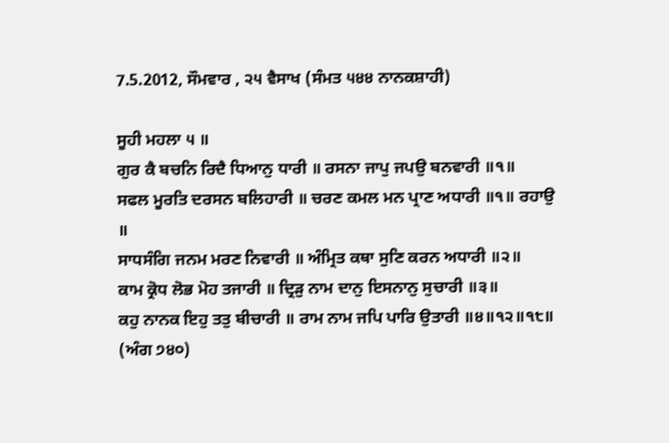7.5.2012, ਸੌਮਵਾਰ , ੨੫ ਵੈਸਾਖ (ਸੰਮਤ ੫੪੪ ਨਾਨਕਸ਼ਾਹੀ)

ਸੂਹੀ ਮਹਲਾ ੫ ॥
ਗੁਰ ਕੈ ਬਚਨਿ ਰਿਦੈ ਧਿਆਨੁ ਧਾਰੀ ॥ ਰਸਨਾ ਜਾਪੁ ਜਪਉ ਬਨਵਾਰੀ ॥੧॥
ਸਫਲ ਮੂਰਤਿ ਦਰਸਨ ਬਲਿਹਾਰੀ ॥ ਚਰਣ ਕਮਲ ਮਨ ਪ੍ਰਾਣ ਅਧਾਰੀ ॥੧॥ ਰਹਾਉ ॥
ਸਾਧਸੰਗਿ ਜਨਮ ਮਰਣ ਨਿਵਾਰੀ ॥ ਅੰਮ੍ਰਿਤ ਕਥਾ ਸੁਣਿ ਕਰਨ ਅਧਾਰੀ ॥੨॥
ਕਾਮ ਕ੍ਰੋਧ ਲੋਭ ਮੋਹ ਤਜਾਰੀ ॥ ਦ੍ਰਿੜੁ ਨਾਮ ਦਾਨੁ ਇਸਨਾਨੁ ਸੁਚਾਰੀ ॥੩॥
ਕਹੁ ਨਾਨਕ ਇਹੁ ਤਤੁ ਬੀਚਾਰੀ ॥ ਰਾਮ ਨਾਮ ਜਪਿ ਪਾਰਿ ਉਤਾਰੀ ॥੪॥੧੨॥੧੮॥
(ਅੰਗ ੭੪੦)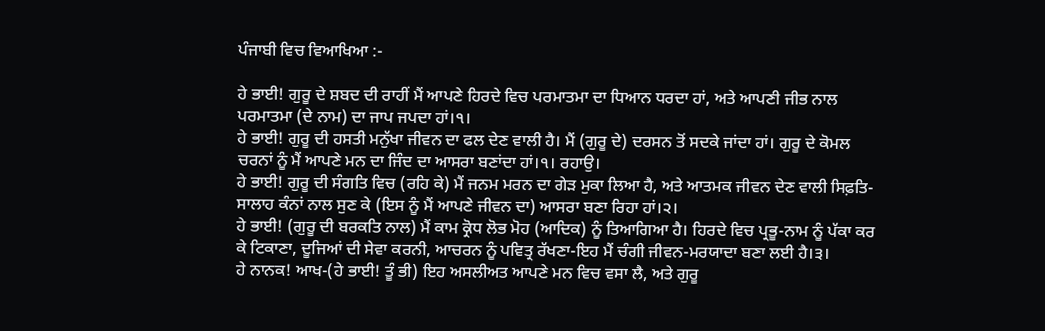ਪੰਜਾਬੀ ਵਿਚ ਵਿਆਖਿਆ :-

ਹੇ ਭਾਈ! ਗੁਰੂ ਦੇ ਸ਼ਬਦ ਦੀ ਰਾਹੀਂ ਮੈਂ ਆਪਣੇ ਹਿਰਦੇ ਵਿਚ ਪਰਮਾਤਮਾ ਦਾ ਧਿਆਨ ਧਰਦਾ ਹਾਂ, ਅਤੇ ਆਪਣੀ ਜੀਭ ਨਾਲ ਪਰਮਾਤਮਾ (ਦੇ ਨਾਮ) ਦਾ ਜਾਪ ਜਪਦਾ ਹਾਂ।੧।
ਹੇ ਭਾਈ! ਗੁਰੂ ਦੀ ਹਸਤੀ ਮਨੁੱਖਾ ਜੀਵਨ ਦਾ ਫਲ ਦੇਣ ਵਾਲੀ ਹੈ। ਮੈਂ (ਗੁਰੂ ਦੇ) ਦਰਸਨ ਤੋਂ ਸਦਕੇ ਜਾਂਦਾ ਹਾਂ। ਗੁਰੂ ਦੇ ਕੋਮਲ ਚਰਨਾਂ ਨੂੰ ਮੈਂ ਆਪਣੇ ਮਨ ਦਾ ਜਿੰਦ ਦਾ ਆਸਰਾ ਬਣਾਂਦਾ ਹਾਂ।੧। ਰਹਾਉ।
ਹੇ ਭਾਈ! ਗੁਰੂ ਦੀ ਸੰਗਤਿ ਵਿਚ (ਰਹਿ ਕੇ) ਮੈਂ ਜਨਮ ਮਰਨ ਦਾ ਗੇੜ ਮੁਕਾ ਲਿਆ ਹੈ, ਅਤੇ ਆਤਮਕ ਜੀਵਨ ਦੇਣ ਵਾਲੀ ਸਿਫ਼ਤਿ-ਸਾਲਾਹ ਕੰਨਾਂ ਨਾਲ ਸੁਣ ਕੇ (ਇਸ ਨੂੰ ਮੈਂ ਆਪਣੇ ਜੀਵਨ ਦਾ) ਆਸਰਾ ਬਣਾ ਰਿਹਾ ਹਾਂ।੨।
ਹੇ ਭਾਈ! (ਗੁਰੂ ਦੀ ਬਰਕਤਿ ਨਾਲ) ਮੈਂ ਕਾਮ ਕ੍ਰੋਧ ਲੋਭ ਮੋਹ (ਆਦਿਕ) ਨੂੰ ਤਿਆਗਿਆ ਹੈ। ਹਿਰਦੇ ਵਿਚ ਪ੍ਰਭੂ-ਨਾਮ ਨੂੰ ਪੱਕਾ ਕਰ ਕੇ ਟਿਕਾਣਾ, ਦੂਜਿਆਂ ਦੀ ਸੇਵਾ ਕਰਨੀ, ਆਚਰਨ ਨੂੰ ਪਵਿਤ੍ਰ ਰੱਖਣਾ-ਇਹ ਮੈਂ ਚੰਗੀ ਜੀਵਨ-ਮਰਯਾਦਾ ਬਣਾ ਲਈ ਹੈ।੩।
ਹੇ ਨਾਨਕ! ਆਖ-(ਹੇ ਭਾਈ! ਤੂੰ ਭੀ) ਇਹ ਅਸਲੀਅਤ ਆਪਣੇ ਮਨ ਵਿਚ ਵਸਾ ਲੈ, ਅਤੇ ਗੁਰੂ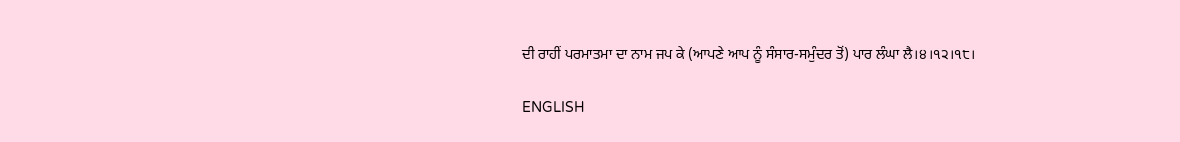ਦੀ ਰਾਹੀਂ ਪਰਮਾਤਮਾ ਦਾ ਨਾਮ ਜਪ ਕੇ (ਆਪਣੇ ਆਪ ਨੂੰ ਸੰਸਾਰ-ਸਮੁੰਦਰ ਤੋਂ) ਪਾਰ ਲੰਘਾ ਲੈ।੪।੧੨।੧੮।

ENGLISH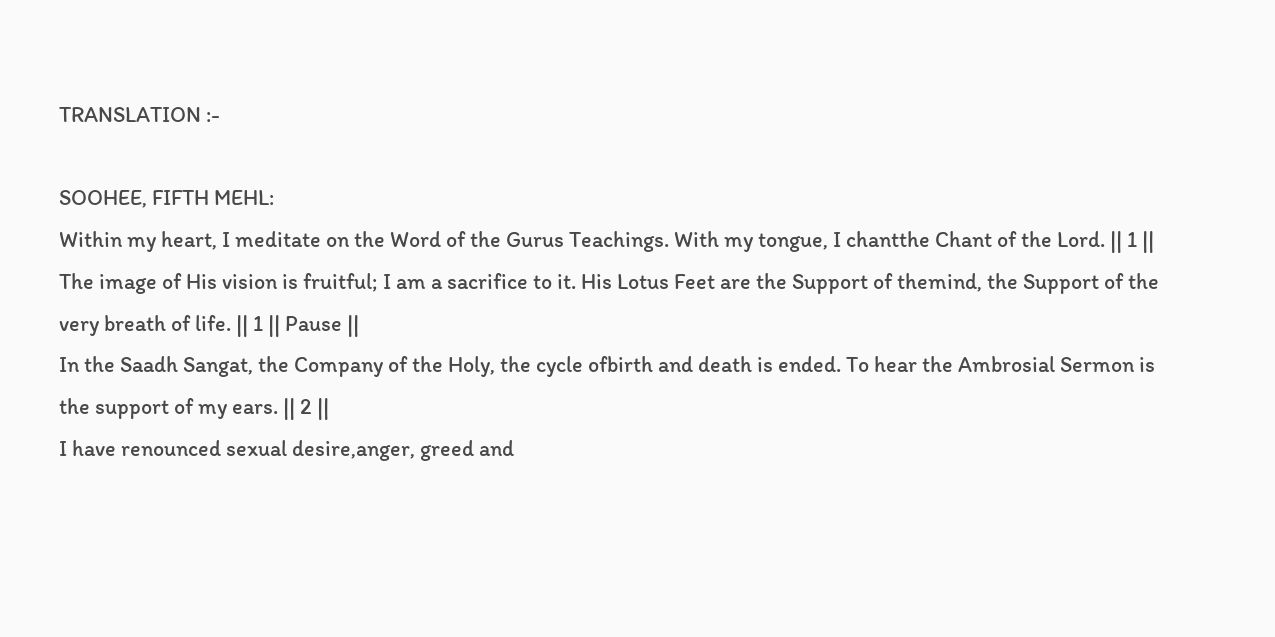TRANSLATION :-

SOOHEE, FIFTH MEHL:
Within my heart, I meditate on the Word of the Gurus Teachings. With my tongue, I chantthe Chant of the Lord. || 1 ||
The image of His vision is fruitful; I am a sacrifice to it. His Lotus Feet are the Support of themind, the Support of the very breath of life. || 1 || Pause ||
In the Saadh Sangat, the Company of the Holy, the cycle ofbirth and death is ended. To hear the Ambrosial Sermon is the support of my ears. || 2 ||
I have renounced sexual desire,anger, greed and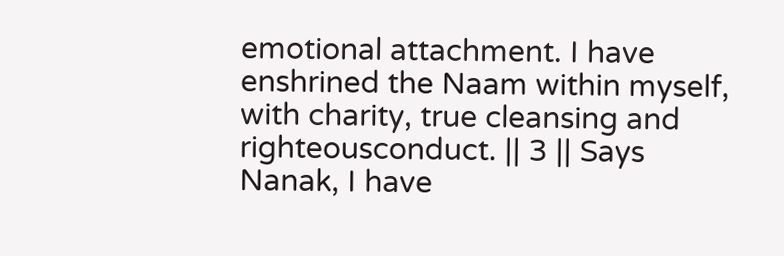emotional attachment. I have enshrined the Naam within myself, with charity, true cleansing and righteousconduct. || 3 || Says Nanak, I have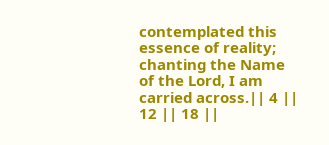contemplated this essence of reality; chanting the Name of the Lord, I am carried across.|| 4 || 12 || 18 ||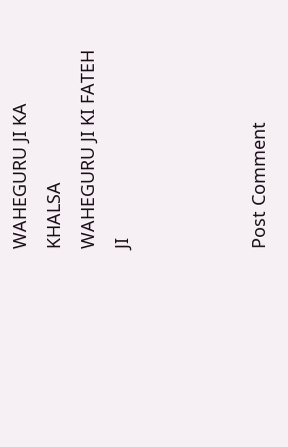WAHEGURU JI KA KHALSA
WAHEGURU JI KI FATEH JI



Post Comment